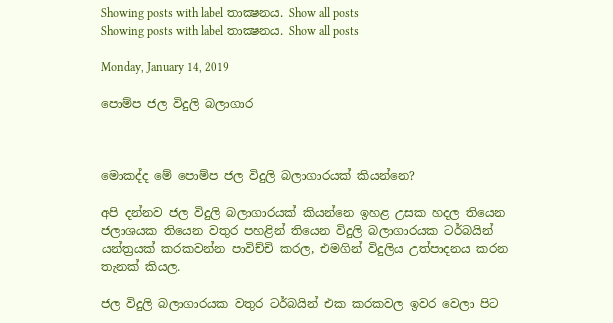Showing posts with label තාක්‍ෂනය. Show all posts
Showing posts with label තාක්‍ෂනය. Show all posts

Monday, January 14, 2019

පොම්ප ජල විදුලි බලාගාර



මොකද්ද මේ පොම්ප ජල විදුලි බලාගාරයක් කියන්නෙ?

අපි දන්නව ජල විදුලි බලාගාරයක් කියන්නෙ ඉහළ උසක හදල තියෙන ජලාශයක තියෙන වතුර පහළින් තියෙන විදුලි බලාගාරයක ටර්බයින් යන්ත්‍රයක් කරකවන්න පාවිච්චි කරල, එමගින් විදුලිය උත්පාදනය කරන තැනක් කියල.

ජල විදුලි බලාගාරයක වතුර ටර්බයින් එක කරකවල ඉවර වෙලා පිට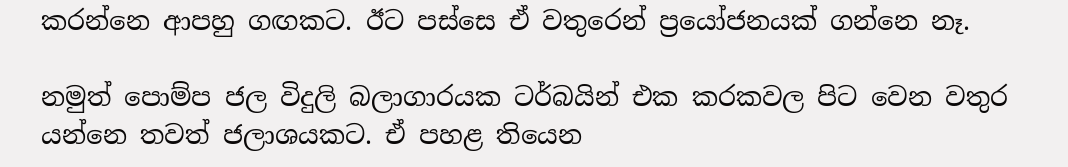කරන්නෙ ආපහු ගඟකට. ඊට පස්සෙ ඒ වතුරෙන් ප්‍රයෝජනයක් ගන්නෙ නෑ.

නමුත් පොම්ප ජල විදුලි බලාගාරයක ටර්බයින් එක කරකවල පිට වෙන වතුර යන්නෙ තවත් ජලාශයකට. ඒ පහළ තියෙන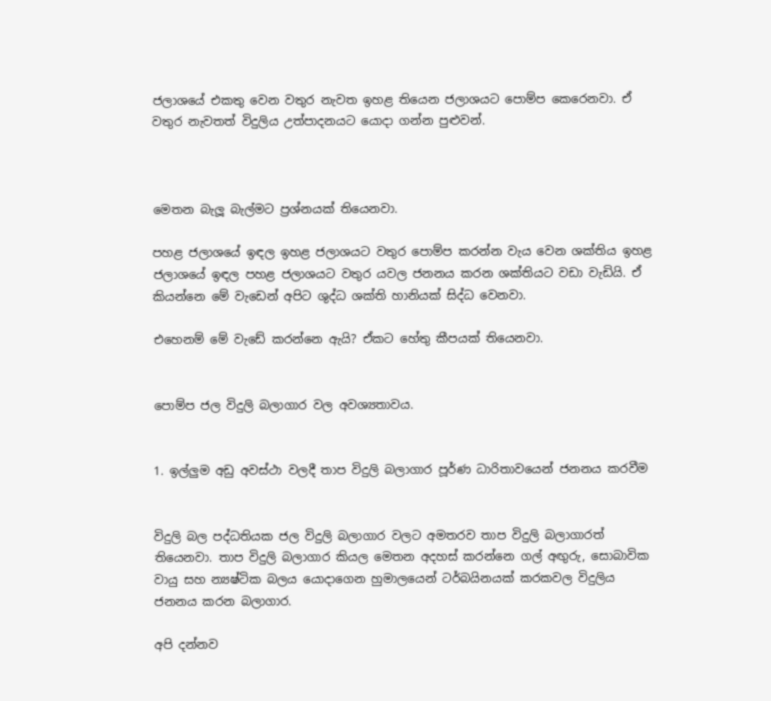ජලාශයේ එකතු වෙන වතුර නැවත ඉහළ තියෙන ජලාශයට පොම්ප කෙරෙනවා. ඒ වතුර නැවතත් විදුලිය උත්පාදනයට යොදා ගන්න පුළුවන්.



මෙතන බැලූ බැල්මට ප්‍රශ්නයක් තියෙනවා.

පහළ ජලාශයේ ඉඳල ඉහළ ජලාශයට වතුර පොම්ප කරන්න වැය වෙන ශක්තිය ඉහළ ජලාශයේ ඉඳල පහළ ජලාශයට වතුර යවල ජනනය කරන ශක්තියට වඩා වැඩියි. ඒ කියන්නෙ මේ වැඩෙන් අපිට ශුද්ධ ශක්ති හානියක් සිද්ධ වෙනවා.

එහෙනම් මේ වැඩේ කරන්නෙ ඇයි? ඒකට හේතු කීපයක් තියෙනවා.


පොම්ප ජල විදුලි බලාගාර වල අවශ්‍යතාවය.


1. ඉල්ලුම අඩු අවස්ථා වලදී තාප විදුලි බලාගාර පූර්ණ ධාරිතාවයෙන් ජනනය කරවීම


විදුලි බල පද්ධතියක ජල විදුලි බලාගාර වලට අමතරව තාප විදුලි බලාගාරත් තියෙනවා. තාප විදුලි බලාගාර කියල මෙතන අදහස් කරන්නෙ ගල් අඟුරු, සොබාවික වායු සහ න්‍යෂ්ටික බලය යොදාගෙන හුමාලයෙන් ටර්බයිනයක් කරකවල විදුලිය ජනනය කරන බලාගාර.

අපි දන්නව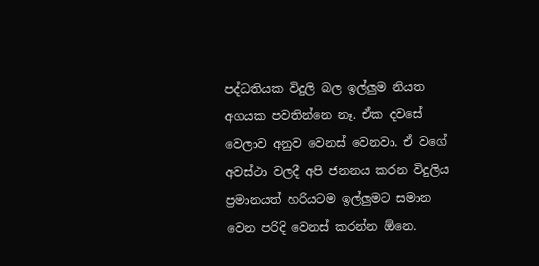පද්ධතියක විදුලි බල ඉල්ලුම නියත අගයක පවතින්නෙ නෑ. ඒක දවසේ වෙලාව අනුව වෙනස් වෙනවා. ඒ වගේ අවස්ථා වලදී අපි ජනනය කරන විදුලිය ප්‍රමානයත් හරියටම ඉල්ලුමට සමාන වෙන පරිදි වෙනස් කරන්න ඕනෙ.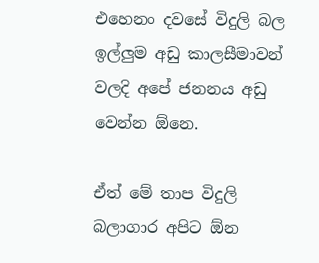එහෙනං දවසේ විදුලි බල ඉල්ලුම අඩු කාලසීමාවන් වලදි අපේ ජනනය අඩු වෙන්න ඕනෙ.

ඒත් මේ තාප විදුලි බලාගාර අපිට ඕන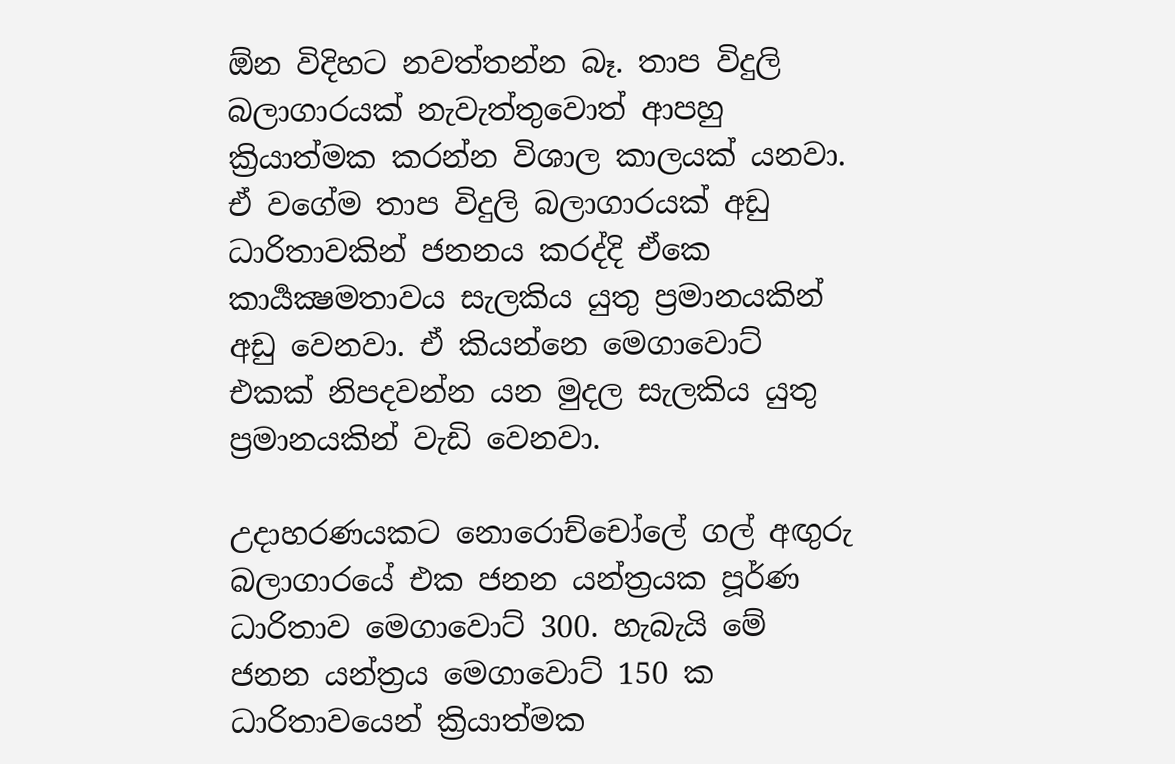ඕන විදිහට නවත්තන්න බෑ. තාප විදුලි බලාගාරයක් නැවැත්තුවොත් ආපහු ක්‍රියාත්මක කරන්න විශාල කාලයක් යනවා. ඒ වගේම තාප විදුලි බලාගාරයක් අඩු ධාරිතාවකින් ජනනය කරද්දි ඒකෙ කාර්‍යක්‍ෂමතාවය සැලකිය යුතු ප්‍රමානයකින් අඩු වෙනවා. ඒ කියන්නෙ මෙගාවොට් එකක් නිපදවන්න යන මුදල සැලකිය යුතු ප්‍රමානයකින් වැඩි වෙනවා.

උදාහරණයකට නොරොච්චෝලේ ගල් අඟුරු බලාගාරයේ එක ජනන යන්ත්‍රයක පූර්ණ ධාරිතාව මෙගාවොට් 300. හැබැයි මේ ජනන යන්ත්‍රය මෙගාවොට් 150 ක ධාරිතාවයෙන් ක්‍රියාත්මක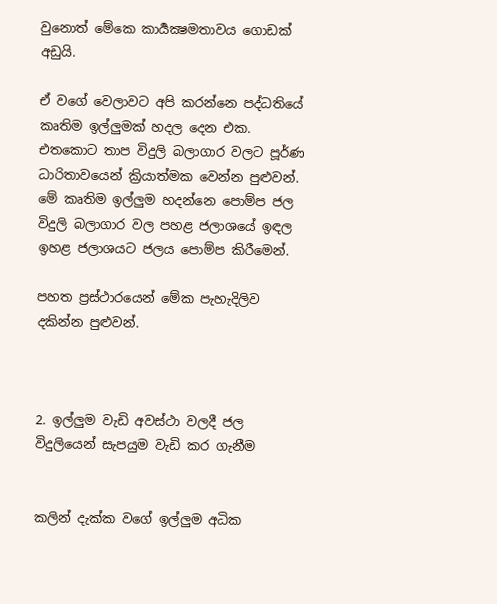වුනොත් මේකෙ කාර්‍යක්‍ෂමතාවය ගොඩක් අඩුයි.

ඒ වගේ වෙලාවට අපි කරන්නෙ පද්ධතියේ කෘතිම ඉල්ලුමක් හදල දෙන එක. එතකොට තාප විදුලි බලාගාර වලට පූර්ණ ධාරිතාවයෙන් ක්‍රියාත්මක වෙන්න පුළුවන්. මේ කෘතිම ඉල්ලුම හදන්නෙ පොම්ප ජල විදුලි බලාගාර වල පහළ ජලාශයේ ඉඳල ඉහළ ජලාශයට ජලය පොම්ප කිරීමෙන්.

පහත ප්‍රස්ථාරයෙන් මේක පැහැදිලිව දකින්න පුළුවන්.



2. ඉල්ලුම වැඩි අවස්ථා වලදී ජල විදුලියෙන් සැපයුම වැඩි කර ගැනීම


කලින් දැක්ක වගේ ඉල්ලුම අධික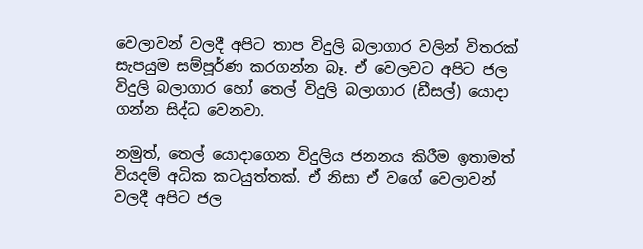වෙලාවන් වලදී අපිට තාප විදුලි බලාගාර වලින් විතරක් සැපයුම සම්පූර්ණ කරගන්න බෑ. ඒ වෙලවට අපිට ජල විදුලි බලාගාර හෝ තෙල් විදුලි බලාගාර (ඩීසල්) යොදා ගන්න සිද්ධ වෙනවා.

නමුත්, තෙල් යොදාගෙන විදුලිය ජනනය කිරීම ඉතාමත් වියදම් අධික කටයුත්තක්. ඒ නිසා ඒ වගේ වෙලාවන් වලදී අපිට ජල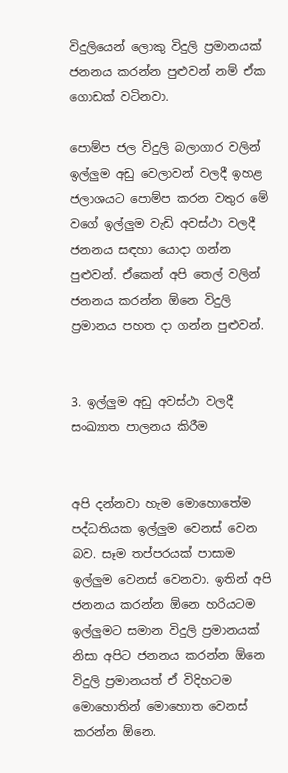විදුලියෙන් ලොකු විදුලි ප්‍රමානයක් ජනනය කරන්න පුළුවන් නම් ඒක ගොඩක් වටිනවා.

පොම්ප ජල විදුලි බලාගාර වලින් ඉල්ලුම අඩු වෙලාවන් වලදී ඉහළ ජලාශයට පොම්ප කරන වතුර මේ වගේ ඉල්ලුම වැඩි අවස්ථා වලදී ජනනය සඳහා යොදා ගන්න පුළුවන්. ඒකෙන් අපි තෙල් වලින් ජනනය කරන්න ඕනෙ විදුලි ප්‍රමානය පහත දා ගන්න පුළුවන්.


3. ඉල්ලුම අඩු අවස්ථා වලදී සංඛ්‍යාත පාලනය කිරීම


අපි දන්නවා හැම මොහොතේම පද්ධතියක ඉල්ලුම වෙනස් වෙන බව. සෑම තප්පරයක් පාසාම ඉල්ලුම වෙනස් වෙනවා. ඉතින් අපි ජනනය කරන්න ඕනෙ හරියටම ඉල්ලුමට සමාන විදුලි ප්‍රමානයක් නිසා අපිට ජනනය කරන්න ඕනෙ විදුලි ප්‍රමානයත් ඒ විදිහටම මොහොතින් මොහොත වෙනස් කරන්න ඕනෙ.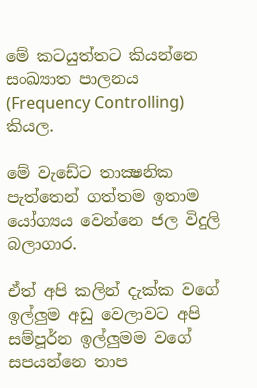මේ කටයුත්තට කියන්නෙ සංඛ්‍යාත පාලනය (Frequency Controlling) කියල.

මේ වැඩේට තාක්‍ෂනික පැත්තෙන් ගත්තම ඉතාම යෝග්‍යය වෙන්නෙ ජල විදුලි බලාගාර.

ඒත් අපි කලින් දැක්ක වගේ ඉල්ලුම අඩු වෙලාවට අපි සම්පූර්න ඉල්ලුමම වගේ සපයන්නෙ තාප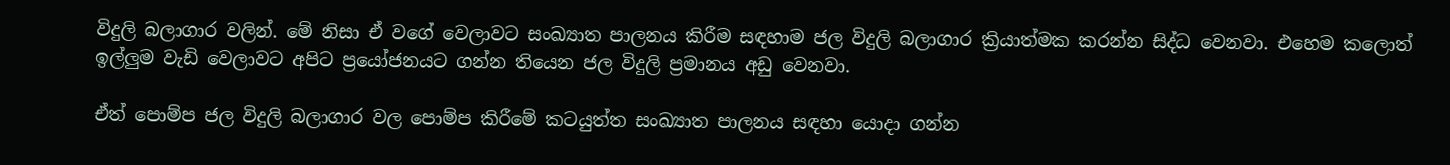විදුලි බලාගාර වලින්. මේ නිසා ඒ වගේ වෙලාවට සංඛ්‍යාත පාලනය කිරීම සඳහාම ජල විදුලි බලාගාර ක්‍රියාත්මක කරන්න සිද්ධ වෙනවා. එහෙම කලොත් ඉල්ලුම වැඩි වෙලාවට අපිට ප්‍රයෝජනයට ගන්න තියෙන ජල විදුලි ප්‍රමානය අඩු වෙනවා.

ඒත් පොම්ප ජල විදුලි බලාගාර වල පොම්ප කිරීමේ කටයුත්ත සංඛ්‍යාත පාලනය සඳහා යොදා ගන්න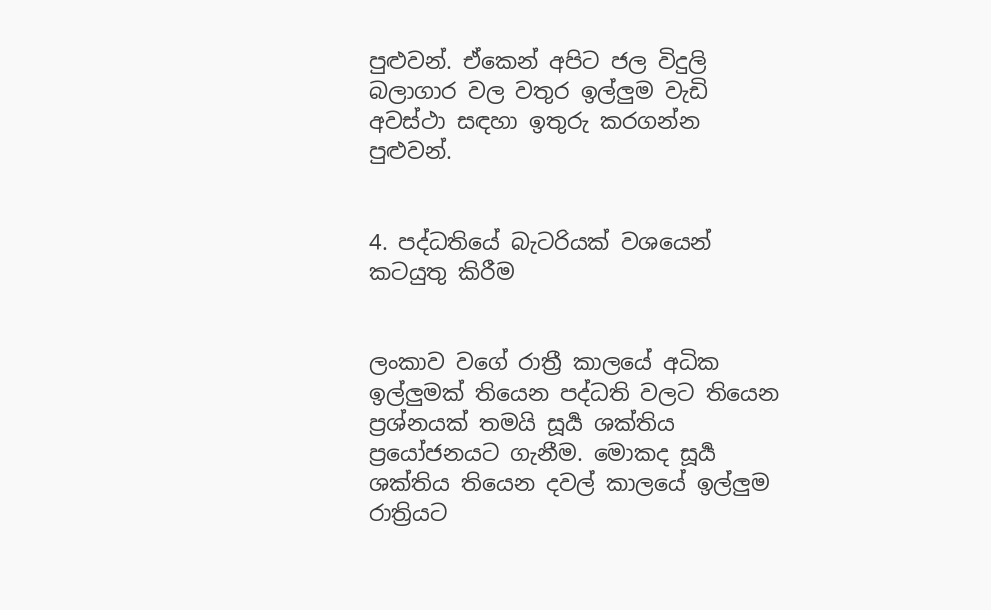පුළුවන්. ඒකෙන් අපිට ජල විදුලි බලාගාර වල වතුර ඉල්ලුම වැඩි අවස්ථා සඳහා ඉතුරු කරගන්න පුළුවන්.


4. පද්ධතියේ බැටරියක් වශයෙන් කටයුතු කිරීම


ලංකාව වගේ රාත්‍රී කාලයේ අධික ඉල්ලුමක් තියෙන පද්ධති වලට තියෙන ප්‍රශ්නයක් තමයි සූර්‍ය ශක්තිය ප්‍රයෝජනයට ගැනීම. මොකද සූර්‍ය ශක්තිය තියෙන දවල් කාලයේ ඉල්ලුම රාත්‍රියට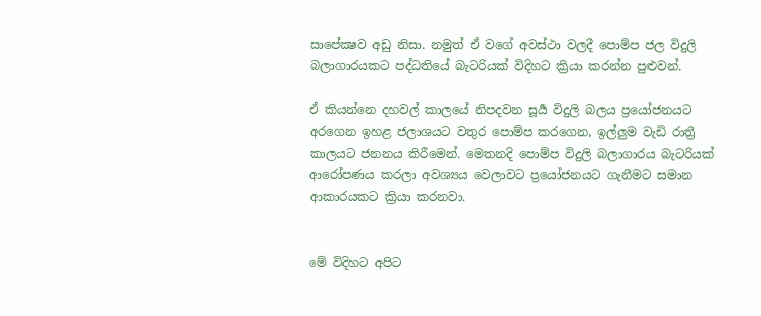සාපේක්‍ෂව අඩු නිසා. නමුත් ඒ වගේ අවස්ථා වලදී පොම්ප ජල විදුලි බලාගාරයකට පද්ධතියේ බැටරියක් විදිහට ක්‍රියා කරන්න පුළුවන්.

ඒ කියන්නෙ දහවල් කාලයේ නිපදවන සූර්‍ය විදුලි බලය ප්‍රයෝජනයට අරගෙන ඉහළ ජලාශයට වතුර පොම්ප කරගෙන, ඉල්ලුම වැඩි රාත්‍රී කාලයට ජනනය කිරීමෙන්. මෙතනදි පොම්ප විදුලි බලාගාරය බැටරියක් ආරෝපණය කරලා අවශ්‍යය වෙලාවට ප්‍රයෝජනයට ගැනීමට සමාන ආකාරයකට ක්‍රියා කරනවා.


මේ විදිහට අපිට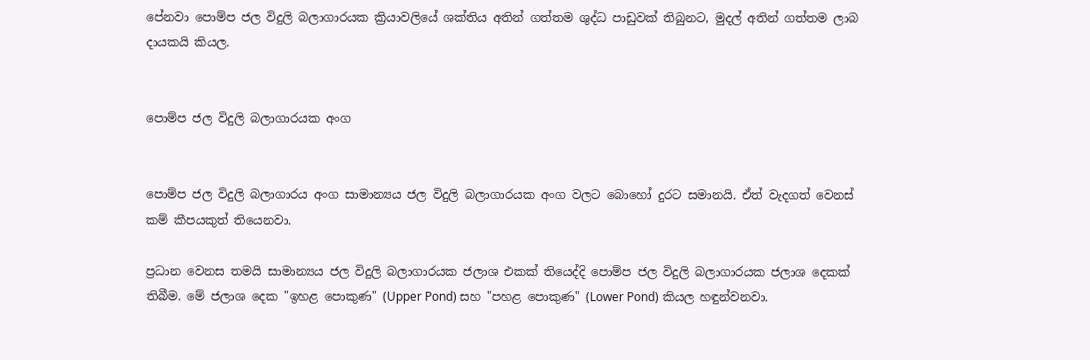පේනවා පොම්ප ජල විදුලි බලාගාරයක ක්‍රියාවලියේ ශක්තිය අතින් ගත්තම ශුද්ධ පාඩුවක් තිබුනට, මුදල් අතින් ගත්තම ලාබ දායකයි කියල.


පොම්ප ජල විදුලි බලාගාරයක අංග


පොම්ප ජල විදුලි බලාගාරය අංග සාමාන්‍යය ජල විදුලි බලාගාරයක අංග වලට බොහෝ දුරට සමානයි. ඒත් වැදගත් වෙනස් කම් කීපයකුත් තියෙනවා.

ප්‍රධාන වෙනස තමයි සාමාන්‍යය ජල විදුලි බලාගාරයක ජලාශ එකක් තියෙද්දි පොම්ප ජල විදුලි බලාගාරයක ජලාශ දෙකක් තිබීම. මේ ජලාශ දෙක "ඉහළ පොකුණ" (Upper Pond) සහ "පහළ පොකුණ" (Lower Pond) කියල හඳුන්වනවා.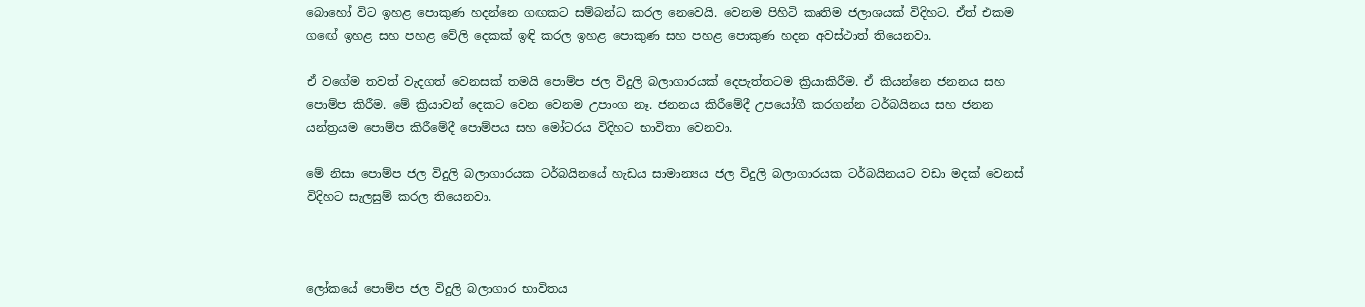බොහෝ විට ඉහළ පොකුණ හදන්නෙ ගඟකට සම්බන්ධ කරල නෙවෙයි. වෙනම පිහිටි කෘතිම ජලාශයක් විදිහට. ඒත් එකම ගඟේ ඉහළ සහ පහළ වේලි දෙකක් ඉඳි කරල ඉහළ පොකුණ සහ පහළ පොකුණ හදන අවස්ථාත් තියෙනවා.

ඒ වගේම තවත් වැදගත් වෙනසක් තමයි පොම්ප ජල විදුලි බලාගාරයක් දෙපැත්තටම ක්‍රියාකිරීම. ඒ කියන්නෙ ජනනය සහ පොම්ප කිරීම. මේ ක්‍රියාවන් දෙකට වෙන වෙනම උපාංග නෑ. ජනනය කිරීමේදී උපයෝගී කරගන්න ටර්බයිනය සහ ජනන යන්ත්‍රයම පොම්ප කිරීමේදී පොම්පය සහ මෝටරය විදිහට භාවිතා වෙනවා.

මේ නිසා පොම්ප ජල විදුලි බලාගාරයක ටර්බයිනයේ හැඩය සාමාන්‍යය ජල විදුලි බලාගාරයක ටර්බයිනයට වඩා මදක් වෙනස් විදිහට සැලසුම් කරල තියෙනවා.



ලෝකයේ පොම්ප ජල විදුලි බලාගාර භාවිතය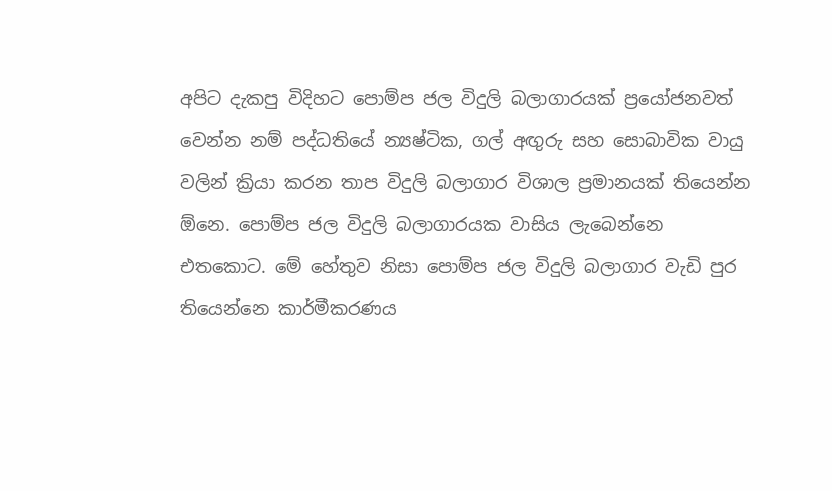අපිට දැකපු විදිහට පොම්ප ජල විදුලි බලාගාරයක් ප්‍රයෝජනවත් වෙන්න නම් පද්ධතියේ න්‍යෂ්ටික, ගල් අඟුරු සහ සොබාවික වායු වලින් ක්‍රියා කරන තාප විදුලි බලාගාර විශාල ප්‍රමානයක් තියෙන්න ඕනෙ. පොම්ප ජල විදුලි බලාගාරයක වාසිය ලැබෙන්නෙ එතකොට. මේ හේතුව නිසා පොම්ප ජල විදුලි බලාගාර වැඩි පුර තියෙන්නෙ කාර්මීකරණය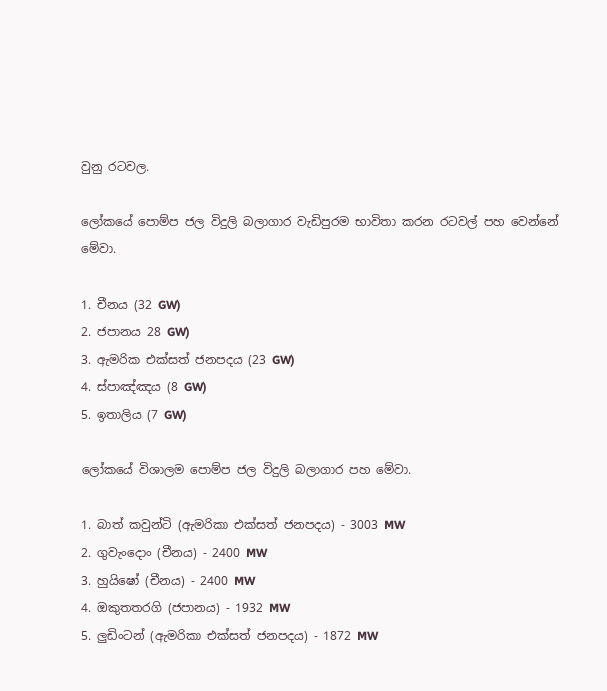වුනු රටවල.

ලෝකයේ පොම්ප ජල විදුලි බලාගාර වැඩිපුරම භාවිතා කරන රටවල් පහ වෙන්නේ මේවා.

1. චීනය (32 GW)
2. ජපානය 28 GW)
3. ඇමරික එක්සත් ජනපදය (23 GW)
4. ස්පාඤ්ඤය (8 GW)
5. ඉතාලිය (7 GW)

ලෝකයේ විශාලම පොම්ප ජල විදුලි බලාගාර පහ මේවා.

1. බාත් කවුන්ටි (ඇමරිකා එක්සත් ජනපදය) - 3003 MW
2. ගුවැංදොං (චීනය) - 2400 MW
3. හුයිෂෝ (චීනය) - 2400 MW
4. ඔකුතතරගි (ජපානය) - 1932 MW
5. ලුඩිංටන් (ඇමරිකා එක්සත් ජනපදය) - 1872 MW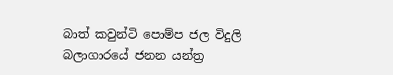බාත් කවුන්ටි පොම්ප ජල විදුලි බලාගාරයේ ජනන යන්ත්‍ර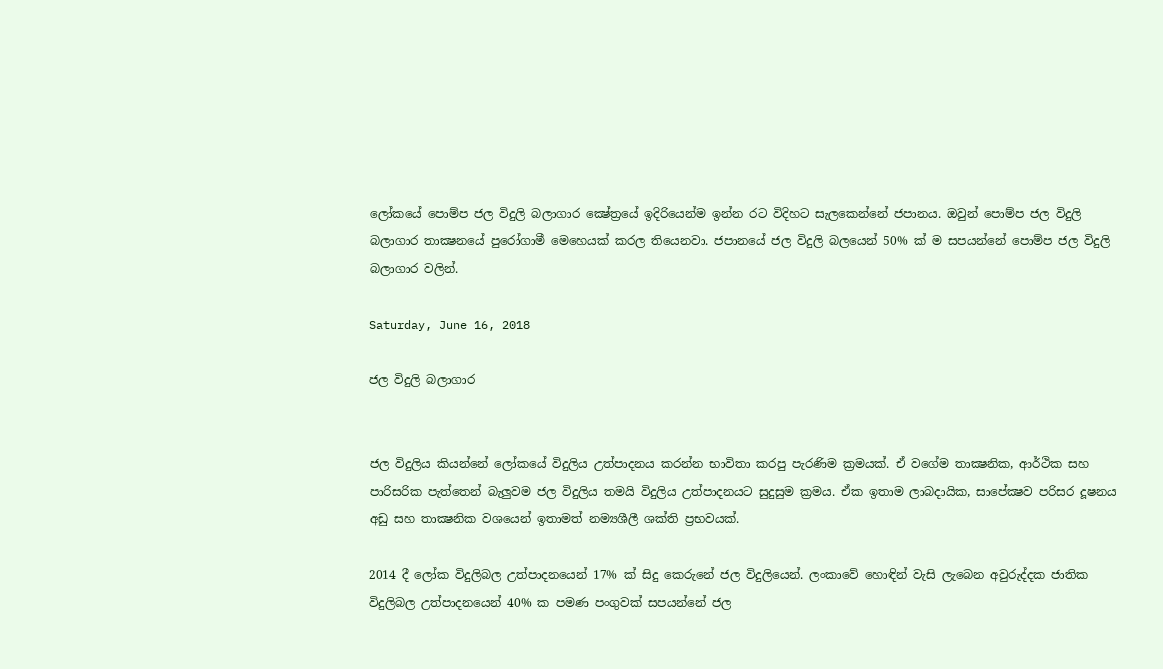ලෝකයේ පොම්ප ජල විදුලි බලාගාර ක්‍ෂේත්‍රයේ ඉදිරියෙන්ම ඉන්න රට විදිහට සැලකෙන්නේ ජපානය. ඔවුන් පොම්ප ජල විදුලි බලාගාර තාක්‍ෂනයේ පුරෝගාමී මෙහෙයක් කරල තියෙනවා. ජපානයේ ජල විදුලි බලයෙන් 50% ක් ම සපයන්නේ පොම්ප ජල විදුලි බලාගාර වලින්.

Saturday, June 16, 2018

ජල විදුලි බලාගාර


ජල විදුලිය කියන්නේ ලෝකයේ විදුලිය උත්පාදනය කරන්න භාවිතා කරපු පැරණිම ක්‍රමයක්. ඒ වගේම තාක්‍ෂනික, ආර්ථික සහ පාරිසරික පැත්තෙන් බැලුවම ජල විදුලිය තමයි විදුලිය උත්පාදනයට සුදුසුම ක්‍රමය. ඒක ඉතාම ලාබදායික, සාපේක්‍ෂව පරිසර දූෂනය අඩු සහ තාක්‍ෂනික වශයෙන් ඉතාමත් නම්‍යශීලී ශක්ති ප්‍රභවයක්.

2014 දී ලෝක විදුලිබල උත්පාදනයෙන් 17% ක් සිදු කෙරුනේ ජල විදුලියෙන්. ලංකාවේ හොඳින් වැසි ලැබෙන අවුරුද්දක ජාතික විදුලිබල උත්පාදනයෙන් 40% ක පමණ පංගුවක් සපයන්නේ ජල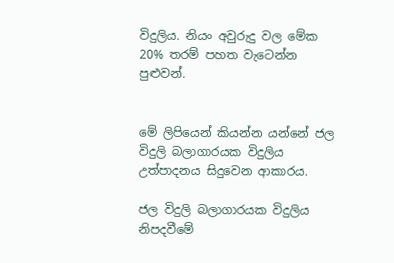විදුලිය. නියං අවුරුදු වල මේක 20% තරම් පහත වැටෙන්න පුළුවන්.


මේ ලිපියෙන් කියන්න යන්නේ ජල විදුලි බලාගාරයක විදුලිය උත්පාදනය සිදුවෙන ආකාරය.

ජල විදුලි බලාගාරයක විදුලිය නිපදවීමේ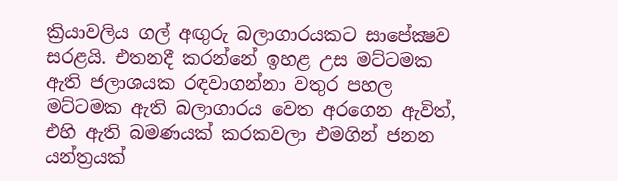ක්‍රියාවලිය ගල් අඟුරු බලාගාරයකට සාපේක්‍ෂව සරළයි. එතනදී කරන්නේ ඉහළ උස මට්ටමක ඇති ජලාශයක රඳවාගන්නා වතුර පහල මට්ටමක ඇති බලාගාරය වෙත අරගෙන ඇවිත්, එහි ඇති බමණයක් කරකවලා එමගින් ජනන යන්ත්‍රයක්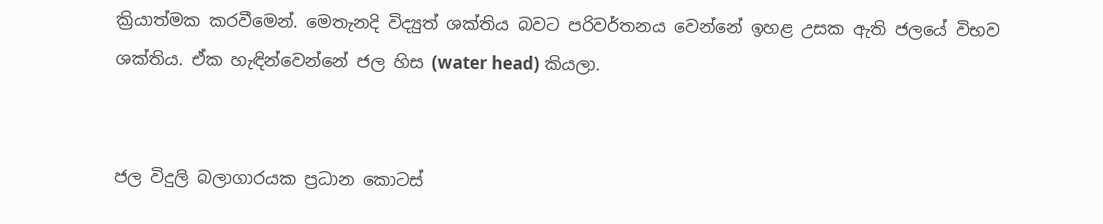ක්‍රියාත්මක කරවීමෙන්. මෙතැනදි විද්‍යුත් ශක්තිය බවට පරිවර්තනය වෙන්නේ ඉහළ උසක ඇති ජලයේ විභව ශක්තිය. ඒක හැඳින්වෙන්නේ ජල හිස (water head) කියලා.


ජල විදුලි බලාගාරයක ප්‍රධාන කොටස්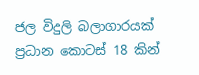ජල විදුලි බලාගාරයක් ප්‍රධාන කොටස් 18 කින්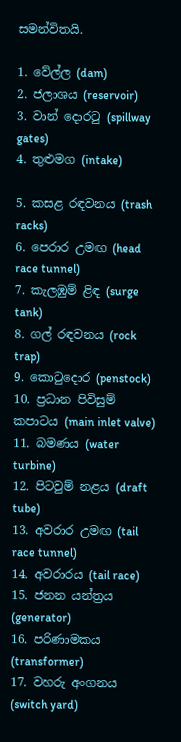සමන්විතයි.

1. වේල්ල (dam)
2. ජලාශය (reservoir)
3. වාන් දොරටු (spillway gates)
4. තුළුමග (intake)

5. කසළ රඳවනය (trash racks)
6. පෙරාර උමඟ (head race tunnel)
7. කැලඹුම් ළිඳ (surge tank)
8. ගල් රඳවනය (rock trap)
9. කොටුදොර (penstock)
10. ප්‍රධාන පිවිසුම් කපාටය (main inlet valve)
11. බමණය (water turbine)
12. පිටවුම් නළය (draft tube)
13. අවරාර උමඟ (tail race tunnel)
14. අවරාරය (tail race)
15. ජනන යන්ත්‍රය (generator)
16. පරිණාමකය (transformer)
17. වහරු අංගනය (switch yard)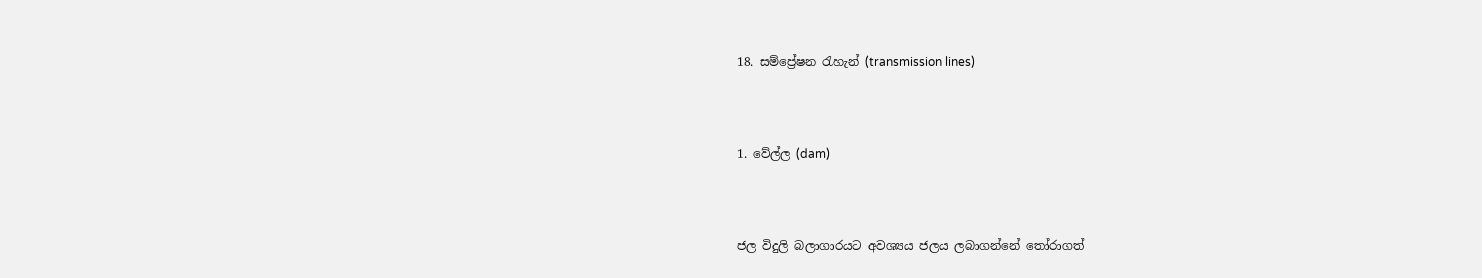18. සම්ප්‍රේෂන රැහැන් (transmission lines)



1. වේල්ල (dam)



ජල විදුලි බලාගාරයට අවශ්‍යය ජලය ලබාගන්නේ තෝරාගත්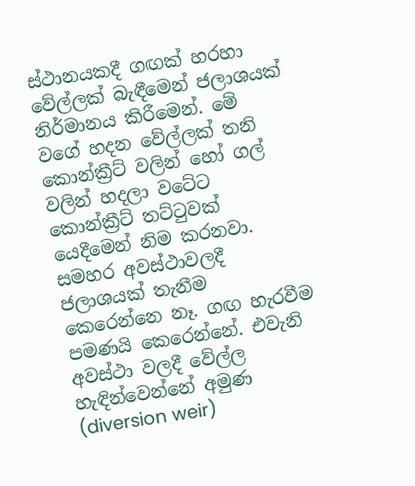ස්ථානයකදී ගඟක් හරහා වේල්ලක් බැඳීමෙන් ජලාශයක් නිර්මානය කිරීමෙන්. මේ වගේ හදන වේල්ලක් තනි කොන්ක්‍රීට් වලින් හෝ ගල් වලින් හදලා වටේට කොන්ක්‍රීට් තට්ටුවක් යෙදීමෙන් නිම කරනවා. සමහර අවස්ථාවලදී ජලාශයක් තැනීම කෙරෙන්නෙ නෑ. ගඟ හැරවීම පමණයි කෙරෙන්නේ. එවැනි අවස්ථා වලදී වේල්ල හැඳින්වෙන්නේ අමුණ (diversion weir)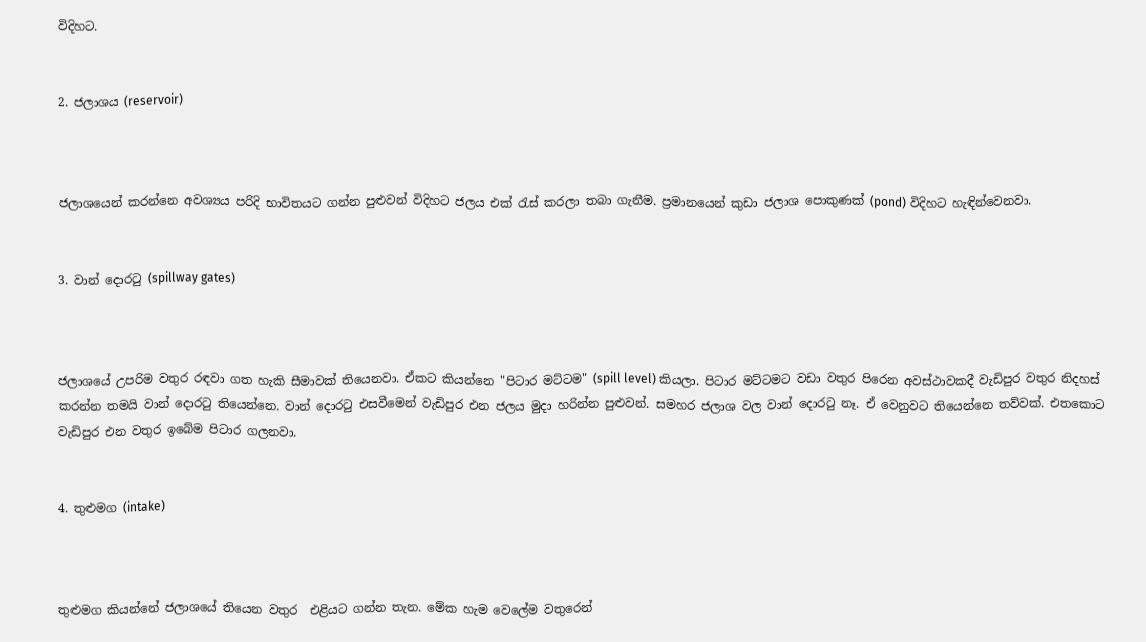විදිහට.


2. ජලාශය (reservoir)



ජලාශයෙන් කරන්නෙ අවශ්‍යය පරිදි භාවිතයට ගන්න පුළුවන් විදිහට ජලය එක්‍ රැස් කරලා තබා ගැනීම. ප්‍රමානයෙන් කුඩා ජලාශ පොකුණක් (pond) විදිහට හැඳින්වෙනවා.


3. වාන් දොරටු (spillway gates)



ජලාශයේ උපරිම වතුර රඳවා ගත හැකි සීමාවක් තියෙනවා. ඒකට කියන්නෙ "පිටාර මට්ටම" (spill level) කියලා. පිටාර මට්ටමට වඩා වතුර පිරෙන අවස්ථාවකදී වැඩිපුර වතුර නිදහස් කරන්න තමයි වාන් දොරටු තියෙන්නෙ. වාන් දොරටු එසවීමෙන් වැඩිපුර එන ජලය මුදා හරින්න පුළුවන්. සමහර ජලාශ වල වාන් දොරටු නෑ. ඒ වෙනුවට තියෙන්නෙ තව්වක්. එතකොට වැඩිපුර එන වතුර ඉබේම පිටාර ගලනවා.


4. තුළුමග (intake)



තුළුමග කියන්නේ ජලාශයේ තියෙන වතුර  එළියට ගන්න තැන. මේක හැම වෙලේම වතුරෙන්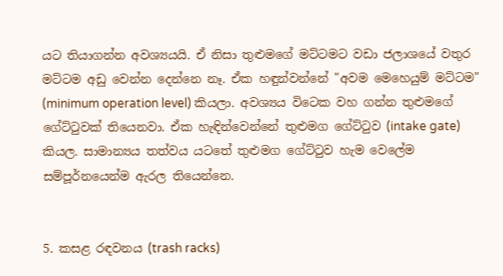යට තියාගන්න අවශ්‍යයයි. ඒ නිසා තුළුමගේ මට්ටමට වඩා ජලාශයේ වතුර මට්ටම අඩු වෙන්න දෙන්නෙ නෑ. ඒක හඳුන්වන්නේ "අවම මෙහෙයුම් මට්ටම" (minimum operation level) කියලා. අවශ්‍යය විටෙක වහ ගන්න තුළුමගේ ගේට්ටුවක් තියෙනවා. ඒක හැඳින්වෙන්නේ තුළුමග ගේට්ටුව (intake gate) කියල. සාමාන්‍යය තත්වය යටතේ තුළුමග ගේට්ටුව හැම වෙලේම සම්පූර්නයෙන්ම ඇරල තියෙන්නෙ.


5. කසළ රඳවනය (trash racks)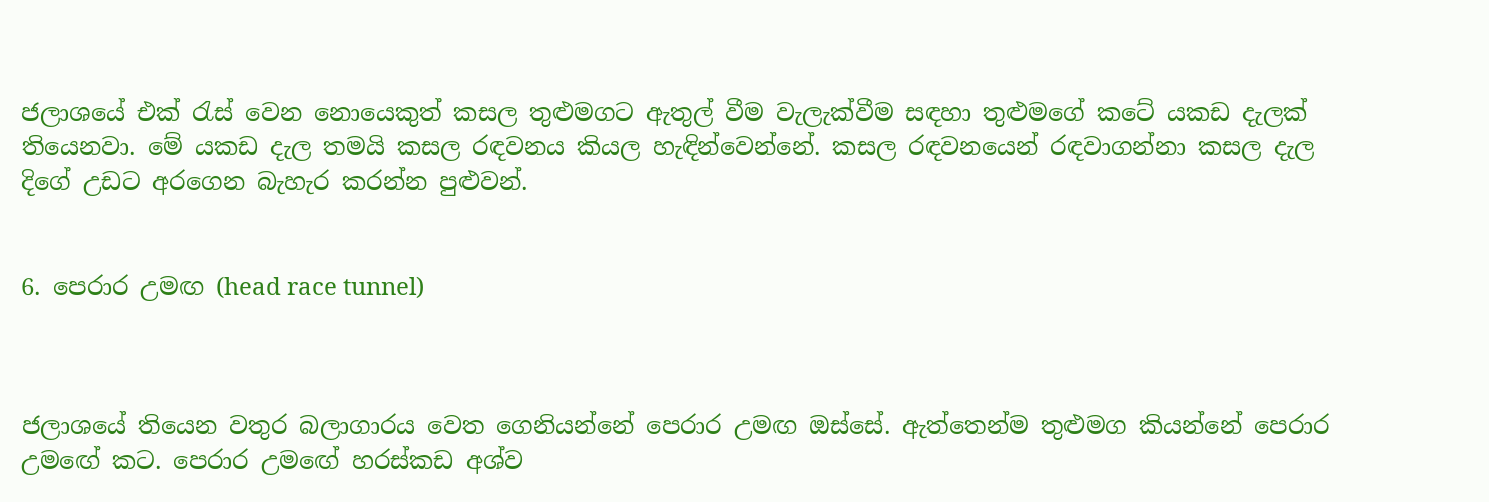ජලාශයේ එක් රැස් වෙන නොයෙකුත් කසල තුළුමගට ඇතුල් වීම වැලැක්වීම සඳහා තුළුමගේ කටේ යකඩ දැලක් තියෙනවා. මේ යකඩ දැල තමයි කසල රඳවනය කියල හැඳින්වෙන්නේ. කසල රඳවනයෙන් රඳවාගන්නා කසල දැල දිගේ උඩට අරගෙන බැහැර කරන්න පුළුවන්.


6. පෙරාර උමඟ (head race tunnel)



ජලාශයේ තියෙන වතුර බලාගාරය වෙත ගෙනියන්නේ පෙරාර උමඟ ඔස්සේ. ඇත්තෙන්ම තුළුමග කියන්නේ පෙරාර උමඟේ කට. පෙරාර උමඟේ හරස්කඩ අශ්ව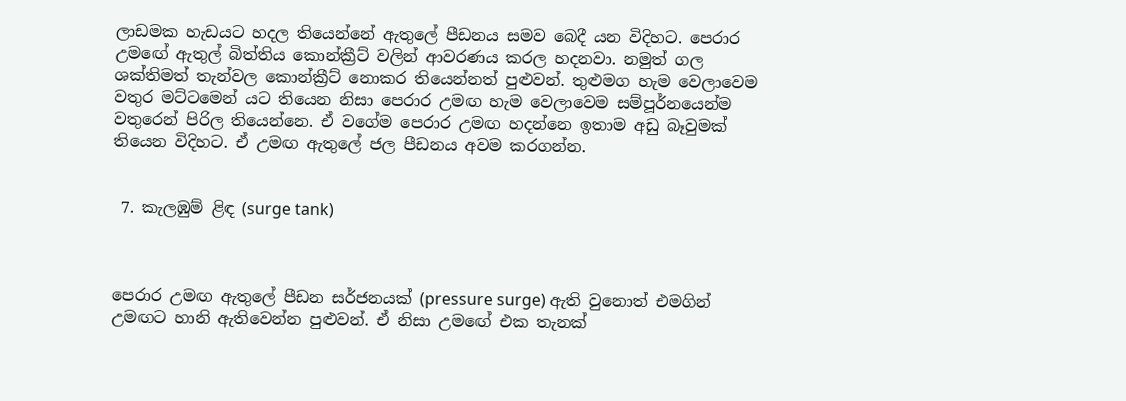ලාඩමක හැඩයට හදල තියෙන්නේ ඇතුලේ පීඩනය සමව බෙදී යන විදිහට. පෙරාර උමඟේ ඇතුල් බිත්තිය කොන්ක්‍රීට් වලින් ආවරණය කරල හදනවා. නමුත් ගල ශක්තිමත් තැන්වල කොන්ක්‍රීට් නොකර තියෙන්නත් පුළුවන්. තුළුමග හැම වෙලාවෙම වතුර මට්ටමෙන් යට තියෙන නිසා පෙරාර උමඟ හැම වෙලාවෙම සම්පූර්නයෙන්ම වතුරෙන් පිරිල තියෙන්නෙ. ඒ වගේම පෙරාර උමඟ හදන්නෙ ඉතාම අඩු බෑවුමක් තියෙන විදිහට. ඒ උමඟ ඇතුලේ ජල පීඩනය අවම කරගන්න.


 7. කැලඹුම් ළිඳ (surge tank)



පෙරාර උමඟ ඇතුලේ පීඩන සර්ජනයක් (pressure surge) ඇති වුනොත් එමගින් උමඟට හානි ඇතිවෙන්න පුළුවන්. ඒ නිසා උමඟේ එක තැනක්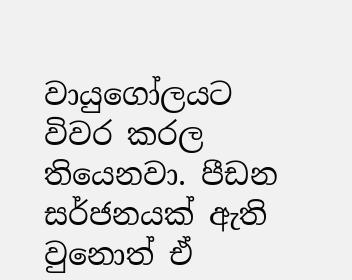වායුගෝලයට විවර කරල තියෙනවා. පීඩන සර්ජනයක් ඇති වුනොත් ඒ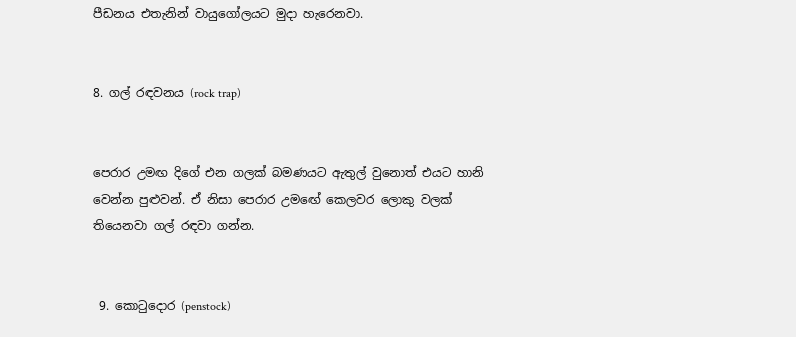පීඩනය එතැනින් වායුගෝලයට මුදා හැරෙනවා.


8. ගල් රඳවනය (rock trap)


පෙරාර උමඟ දිගේ එන ගලක් බමණයට ඇතුල් වුනොත් එයට හානි වෙන්න පුළුවන්. ඒ නිසා පෙරාර උමඟේ කෙලවර ලොකු වලක් තියෙනවා ගල් රඳවා ගන්න.


 9. කොටුදොර (penstock)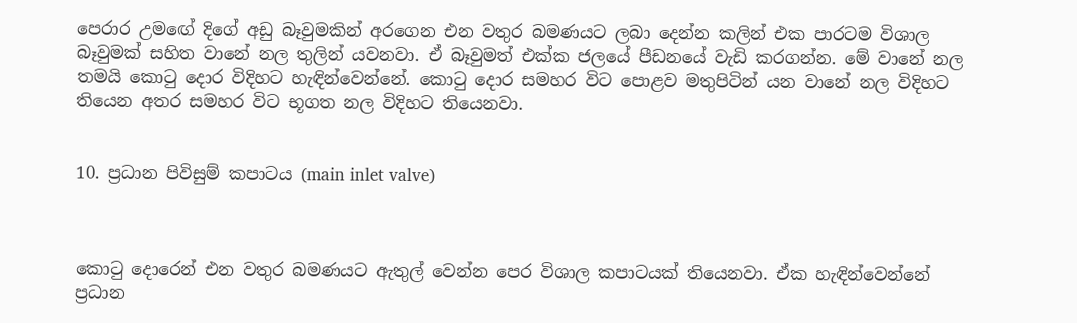පෙරාර උමඟේ දිගේ අඩු බෑවුමකින් අරගෙන එන වතුර බමණයට ලබා දෙන්න කලින් එක පාරටම විශාල බෑවුමක් සහිත වානේ නල තුලින් යවනවා. ඒ බෑවුමත් එක්ක ජලයේ පීඩනයේ වැඩි කරගන්න. මේ වානේ නල තමයි කොටු දොර විදිහට හැඳින්වෙන්නේ. කොටු දොර සමහර විට පොළව මතුපිටින් යන වානේ නල විදිහට තියෙන අතර සමහර විට භූගත නල විදිහට තියෙනවා.


10. ප්‍රධාන පිවිසුම් කපාටය (main inlet valve)



කොටු දොරෙන් එන වතුර බමණයට ඇතුල් වෙන්න පෙර විශාල කපාටයක් තියෙනවා. ඒක හැඳින්වෙන්නේ ප්‍රධාන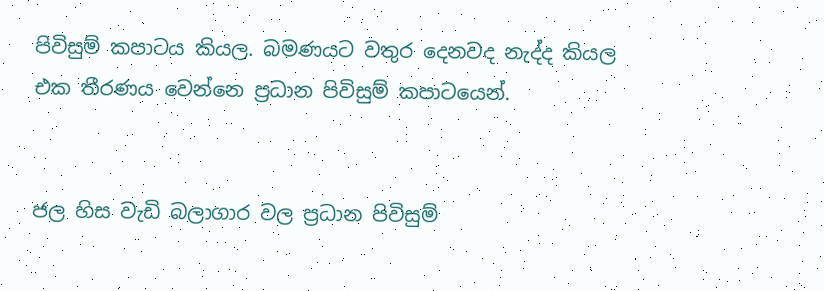පිවිසුම් කපාටය කියල. බමණයට වතුර දෙනවද නැද්ද කියල එක තීරණය වෙන්නෙ ප්‍රධාන පිවිසුම් කපාටයෙන්.


ජල හිස වැඩි බලාගාර වල ප්‍රධාන පිවිසුම්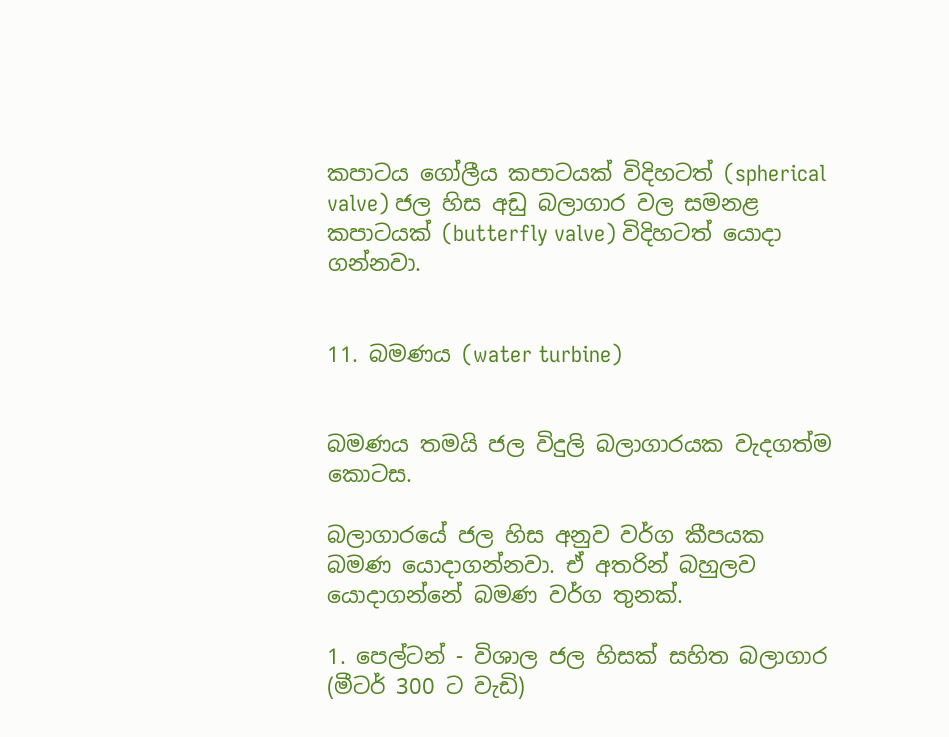කපාටය ගෝලීය කපාටයක් විදිහටත් (spherical valve) ජල හිස අඩු බලාගාර වල සමනළ කපාටයක් (butterfly valve) විදිහටත් යොදා ගන්නවා.


11. බමණය (water turbine)


බමණය තමයි ජල විදුලි බලාගාරයක වැදගත්ම කොටස.

බලාගාරයේ ජල හිස අනුව වර්ග කීපයක බමණ යොදාගන්නවා. ඒ අතරින් බහුලව යොදාගන්නේ බමණ වර්ග තුනක්.

1. පෙල්ටන් - විශාල ජල හිසක් සහිත බලාගාර (මීටර් 300 ට වැඩි)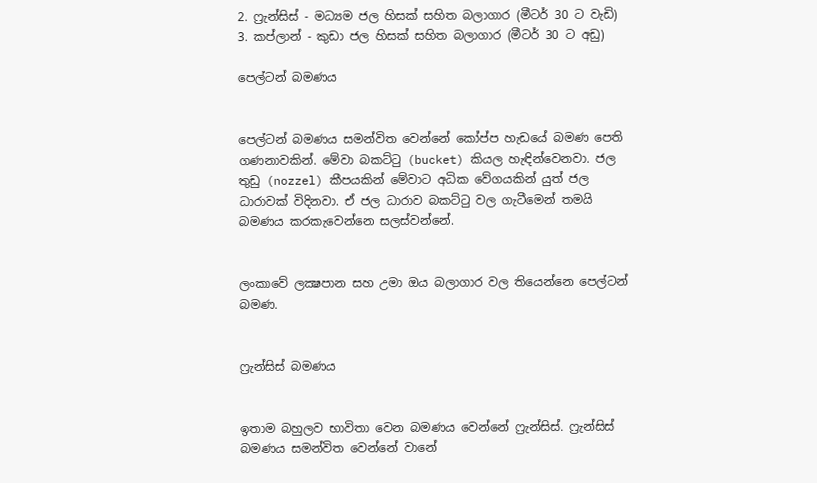2. ෆ්‍රැන්සිස් - මධ්‍යම ජල හිසක් සහිත බලාගාර (මීටර් 30 ට වැඩි)
3. කප්ලාන් - කුඩා ජල හිසක් සහිත බලාගාර (මීටර් 30 ට අඩු)

පෙල්ටන් බමණය


පෙල්ටන් බමණය සමන්විත වෙන්නේ කෝප්ප හැඩයේ බමණ පෙති ගණනාවකින්. මේවා බකට්ටු (bucket) කියල හැඳින්වෙනවා. ජල තුඩු (nozzel) කීපයකින් මේවාට අධික වේගයකින් යුත් ජල ධාරාවක් විදිනවා. ඒ ජල ධාරාව බකට්ටු වල ගැටීමෙන් තමයි බමණය කරකැවෙන්නෙ සලස්වන්නේ.


ලංකාවේ ලක්‍ෂපාන සහ උමා ඔය බලාගාර වල තියෙන්නෙ පෙල්ටන් බමණ.


ෆ්‍රැන්සිස් බමණය


ඉතාම බහුලව භාවිතා වෙන බමණය වෙන්නේ ෆ්‍රැන්සිස්. ෆ්‍රැන්සිස් බමණය සමන්විත වෙන්නේ වානේ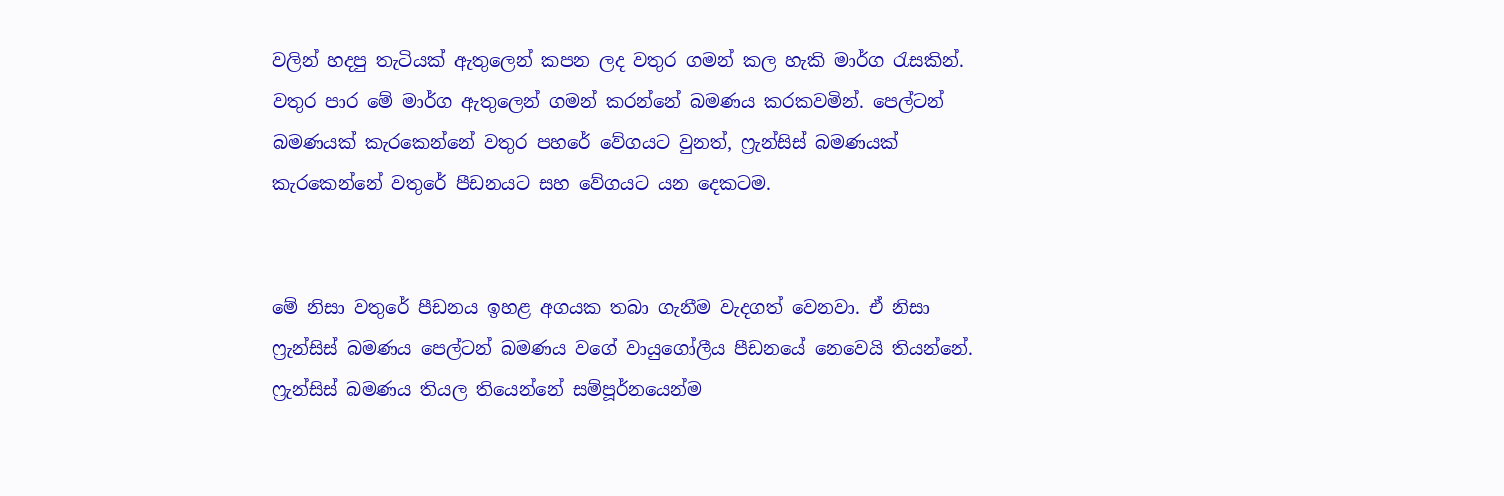වලින් හදපු තැටියක් ඇතුලෙන් කපන ලද වතුර ගමන් කල හැකි මාර්ග රැසකින්. වතුර පාර මේ මාර්ග ඇතුලෙන් ගමන් කරන්නේ බමණය කරකවමින්. පෙල්ටන් බමණයක් කැරකෙන්නේ වතුර පහරේ වේගයට වුනත්, ෆ්‍රැන්සිස් බමණයක් කැරකෙන්නේ වතුරේ පීඩනයට සහ වේගයට යන දෙකටම.


මේ නිසා වතුරේ පීඩනය ඉහළ අගයක තබා ගැනීම වැදගත් වෙනවා. ඒ නිසා ෆ්‍රැන්සිස් බමණය පෙල්ටන් බමණය වගේ වායුගෝලීය පීඩනයේ නෙවෙයි තියන්නේ. ෆ්‍රැන්සිස් බමණය තියල තියෙන්නේ සම්පූර්නයෙන්ම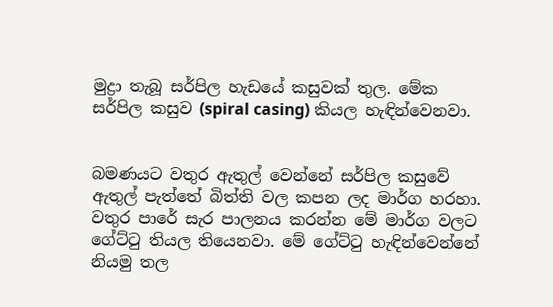මුද්‍රා තැබූ සර්පිල හැඩයේ කසුවක් තුල. මේක සර්පිල කසුව (spiral casing) කියල හැඳින්වෙනවා.


බමණයට වතුර ඇතුල් වෙන්නේ සර්පිල කසුවේ ඇතුල් පැත්තේ බිත්ති වල කපන ලද මාර්ග හරහා. වතුර පාරේ සැර පාලනය කරන්න මේ මාර්ග වලට ගේට්ටු තියල තියෙනවා. මේ ගේට්ටු හැඳින්වෙන්නේ නියමු තල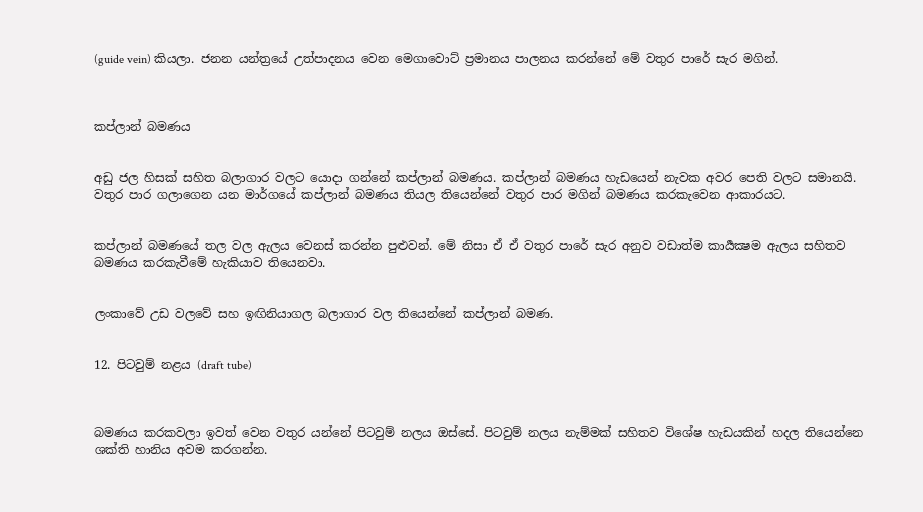(guide vein) කියලා. ජනන යන්ත්‍රයේ උත්පාදනය වෙන මෙගාවොට් ප්‍රමානය පාලනය කරන්නේ මේ වතුර පාරේ සැර මගින්.



කප්ලාන් බමණය


අඩු ජල හිසක් සහිත බලාගාර වලට යොදා ගන්නේ කප්ලාන් බමණය. කප්ලාන් බමණය හැඩයෙන් නැවක අවර පෙති වලට සමානයි. වතුර පාර ගලාගෙන යන මාර්ගයේ කප්ලාන් බමණය තියල තියෙන්නේ වතුර පාර මගින් බමණය කරකැවෙන ආකාරයට.


කප්ලාන් බමණයේ තල වල ඇලය වෙනස් කරන්න පුළුවන්. මේ නිසා ඒ ඒ වතුර පාරේ සැර අනුව වඩාත්ම කාර්‍යක්‍ෂම ඇලය සහිතව බමණය කරකැවීමේ හැකියාව තියෙනවා.


ලංකාවේ උඩ වලවේ සහ ඉඟිනියාගල බලාගාර වල තියෙන්නේ කප්ලාන් බමණ.


12. පිටවුම් නළය (draft tube)



බමණය කරකවලා ඉවත් වෙන වතුර යන්නේ පිටවුම් නලය ඔස්සේ. පිටවුම් නලය නැම්මක් සහිතව විශේෂ හැඩයකින් හදල තියෙන්නෙ ශක්ති හානිය අවම කරගන්න.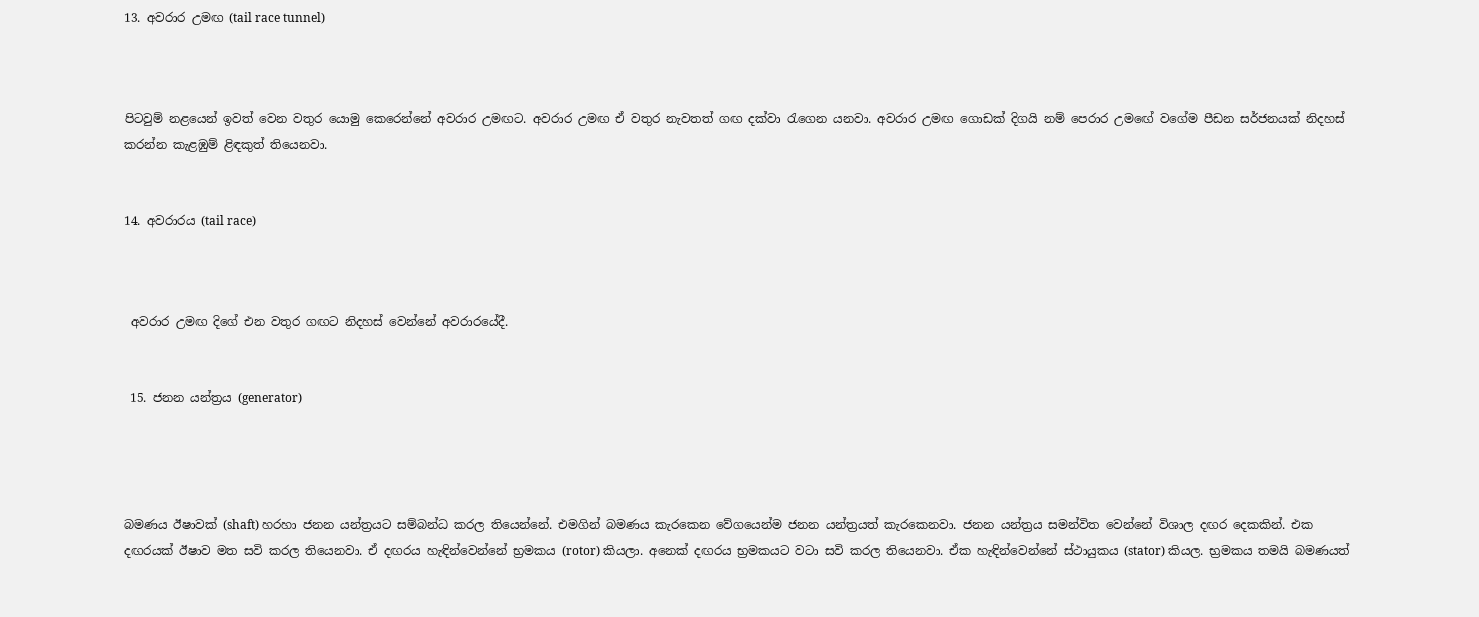13. අවරාර උමඟ (tail race tunnel)



පිටවුම් නළයෙන් ඉවත් වෙන වතුර යොමු කෙරෙන්නේ අවරාර උමඟට. අවරාර උමඟ ඒ වතුර නැවතත් ගඟ දක්වා රැගෙන යනවා. අවරාර උමඟ ගොඩක් දිගයි නම් පෙරාර උමඟේ වගේම පීඩන සර්ජනයක් නිදහස් කරන්න කැළඹුම් ළිඳකුත් තියෙනවා.


14. අවරාරය (tail race)



 අවරාර උමඟ දිගේ එන වතුර ගඟට නිදහස් වෙන්නේ අවරාරයේදී.


 15. ජනන යන්ත්‍රය (generator)




බමණය ඊෂාවක් (shaft) හරහා ජනන යන්ත්‍රයට සම්බන්ධ කරල තියෙන්නේ. එමගින් බමණය කැරකෙන වේගයෙන්ම ජනන යන්ත්‍රයත් කැරකෙනවා. ජනන යන්ත්‍රය සමන්විත වෙන්නේ විශාල දඟර දෙකකින්. එක දඟරයක් ඊෂාව මත සවි කරල තියෙනවා. ඒ දඟරය හැඳින්වෙන්නේ භ්‍රමකය (rotor) කියලා. අනෙක් දඟරය භ්‍රමකයට වටා සවි කරල තියෙනවා. ඒක හැඳින්වෙන්නේ ස්ථායුකය (stator) කියල. භ්‍රමකය තමයි බමණයත්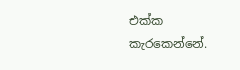එක්ක කැරකෙන්නේ.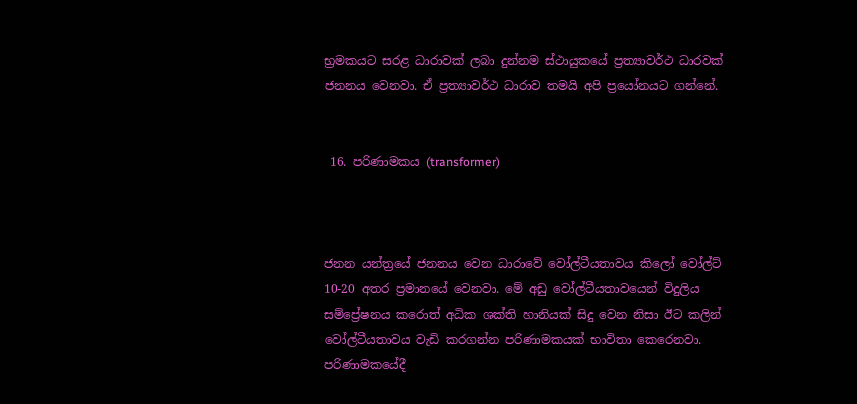භ්‍රමකයට සරළ ධාරාවක් ලබා දුන්නම ස්ථායුකයේ ප්‍රත්‍යාවර්ථ ධාරවක් ජනනය වෙනවා. ඒ ප්‍රත්‍යාවර්ථ ධාරාව තමයි අපි ප්‍රයෝනයට ගන්නේ.


 16. පරිණාමකය (transformer)



ජනන යන්ත්‍රයේ ජනනය වෙන ධාරාවේ වෝල්ටීයතාවය කිලෝ වෝල්ට් 10-20 අතර ප්‍රමානයේ වෙනවා. මේ අඩු වෝල්ටීයතාවයෙන් විදුලිය සම්ප්‍රේෂනය කරොත් අධික ශක්ති හානියක් සිදු වෙන නිසා ඊට කලින් වෝල්ටීයතාවය වැඩි කරගන්න පරිණාමකයක් භාවිතා කෙරෙනවා. පරිණාමකයේදී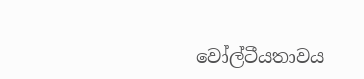වෝල්ටීයතාවය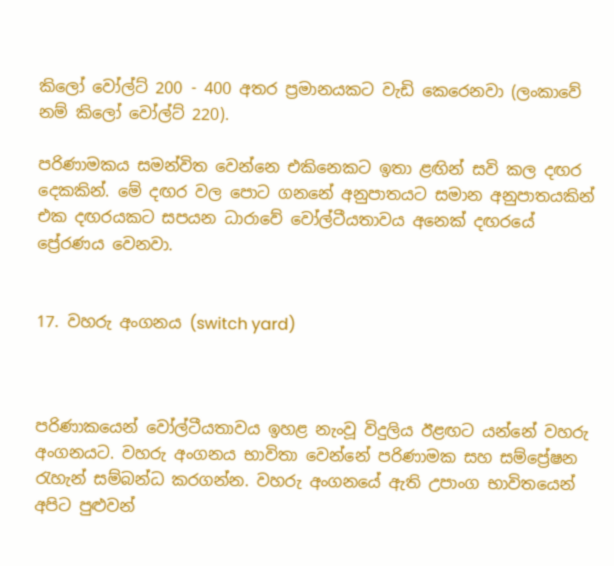කිලෝ වෝල්ට් 200 - 400 අතර ප්‍රමානයකට වැඩි කෙරෙනවා (ලංකාවේ නම් කිලෝ වෝල්ට් 220).

පරිණාමකය සමන්විත වෙන්නෙ එකිනෙකට ඉතා ළඟින් සවි කල දඟර දෙකකින්. මේ දඟර වල පොට ගනනේ අනුපාතයට සමාන අනුපාතයකින් එක දඟරයකට සපයන ධාරාවේ වෝල්ටීයතාවය අනෙක් දඟරයේ ප්‍රේරණය වෙනවා.


17. වහරු අංගනය (switch yard)



පරිණාකයෙන් වෝල්ටීයතාවය ඉහළ නැංවූ විදුලිය ඊළඟට යන්නේ වහරු අංගනයට. වහරු අංගනය භාවිතා වෙන්නේ පරිණාමක සහ සම්ප්‍රේෂන රැහැන් සම්බන්ධ කරගන්න. වහරු අංගනයේ ඇති උපාංග භාවිතයෙන් අපිට පුළුවන්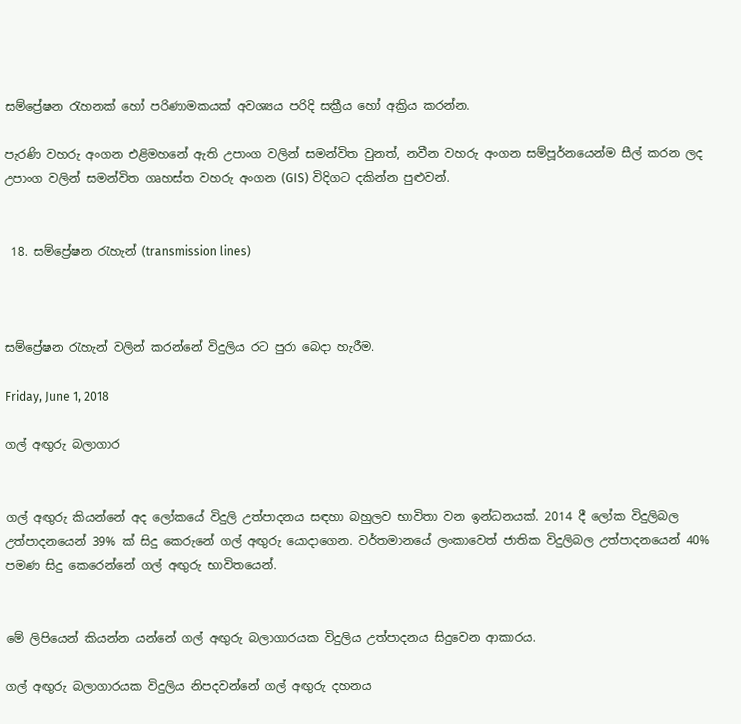සම්ප්‍රේෂන රැහනක් හෝ පරිණාමකයක් අවශ්‍යය පරිදි සක්‍රීය හෝ අක්‍රිය කරන්න.

පැරණි වහරු අංගන එළිමහනේ ඇති උපාංග වලින් සමන්විත වුනත්, නවීන වහරු අංගන සම්පූර්නයෙන්ම සීල් කරන ලද උපාංග වලින් සමන්විත ගෘහස්ත වහරු අංගන (GIS) විදිගට දකින්න පුළුවන්.


 18. සම්ප්‍රේෂන රැහැන් (transmission lines)



සම්ප්‍රේෂන රැහැන් වලින් කරන්නේ විදුලිය රට පුරා බෙදා හැරීම.

Friday, June 1, 2018

ගල් අඟුරු බලාගාර


ගල් අඟුරු කියන්නේ අද ලෝකයේ විදුලි උත්පාදනය සඳහා බහුලව භාවිතා වන ඉන්ධනයක්. 2014 දී ලෝක විදුලිබල උත්පාදනයෙන් 39% ක් සිදු කෙරුනේ ගල් අඟුරු යොදාගෙන. වර්තමානයේ ලංකාවෙත් ජාතික විදුලිබල උත්පාදනයෙන් 40% පමණ සිදු කෙරෙන්නේ ගල් අඟුරු භාවිතයෙන්.


මේ ලිපියෙන් කියන්න යන්නේ ගල් අඟුරු බලාගාරයක විදුලිය උත්පාදනය සිදුවෙන ආකාරය.

ගල් අඟුරු බලාගාරයක විදුලිය නිපදවන්නේ ගල් අඟුරු දහනය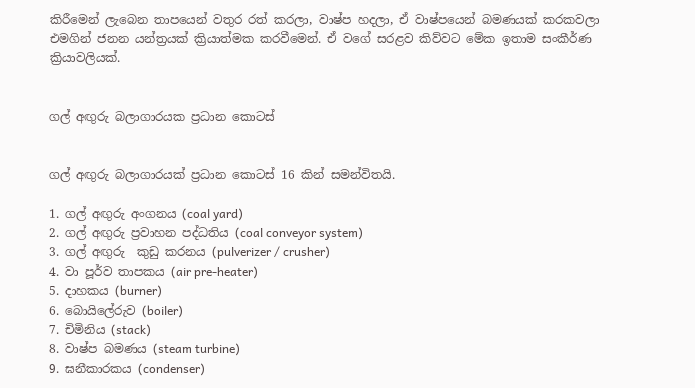කිරීමෙන් ලැබෙන තාපයෙන් වතුර රත් කරලා, වාෂ්ප හදලා, ඒ වාෂ්පයෙන් බමණයක් කරකවලා එමගින් ජනන යන්ත්‍රයක් ක්‍රියාත්මක කරවීමෙන්. ඒ වගේ සරළව කිව්වට මේක ඉතාම සංකීර්ණ ක්‍රියාවලියක්.


ගල් අඟුරු බලාගාරයක ප්‍රධාන කොටස්


ගල් අඟුරු බලාගාරයක් ප්‍රධාන කොටස් 16 කින් සමන්විතයි.

1. ගල් අඟුරු අංගනය (coal yard)
2. ගල් අඟුරු ප්‍රවාහන පද්ධතිය (coal conveyor system)
3. ගල් අඟුරු  කුඩු කරනය (pulverizer / crusher)
4. වා පූර්ව තාපකය (air pre-heater)
5. දාහකය (burner)
6. බොයිලේරුව (boiler)
7. චිමිනිය (stack)
8. වාෂ්ප බමණය (steam turbine)
9. ඝනීකාරකය (condenser)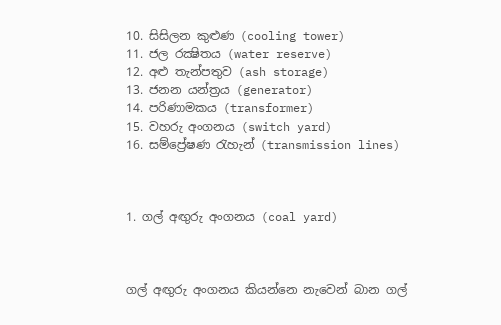10. සිසිලන කුළුණ (cooling tower)
11. ජල රක්‍ෂිතය (water reserve)
12. අළු තැන්පතුව (ash storage)
13. ජනන යන්ත්‍රය (generator)
14. පරිණාමකය (transformer)
15. වහරු අංගනය (switch yard)
16. සම්ප්‍රේෂණ රැහැන් (transmission lines)



1. ගල් අඟුරු අංගනය (coal yard)



ගල් අඟුරු අංගනය කියන්නෙ නැවෙන් බාන ගල්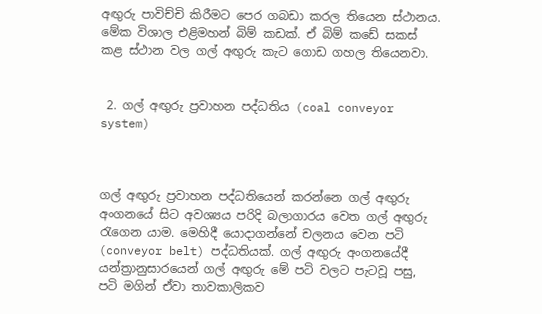අඟුරු පාවිච්චි කිරීමට පෙර ගබඩා කරල තියෙන ස්ථානය. මේක විශාල එළිමහන් බිම් කඩක්. ඒ බිම් කඩේ සකස් කළ ස්ථාන වල ගල් අඟුරු කැට ගොඩ ගහල තියෙනවා.


 2. ගල් අඟුරු ප්‍රවාහන පද්ධතිය (coal conveyor system)



ගල් අඟුරු ප්‍රවාහන පද්ධතියෙන් කරන්නෙ ගල් අඟුරු අංගනයේ සිට අවශ්‍යය පරිදි බලාගාරය වෙත ගල් අඟුරු රැගෙන යාම. මෙහිදී යොදාගන්නේ චලනය වෙන පටි (conveyor belt) පද්ධතියක්. ගල් අඟුරු අංගනයේදී යන්ත්‍රානුසාරයෙන් ගල් අඟුරු මේ පටි වලට පැටවූ පසු, පටි මගින් ඒවා තාවකාලිකව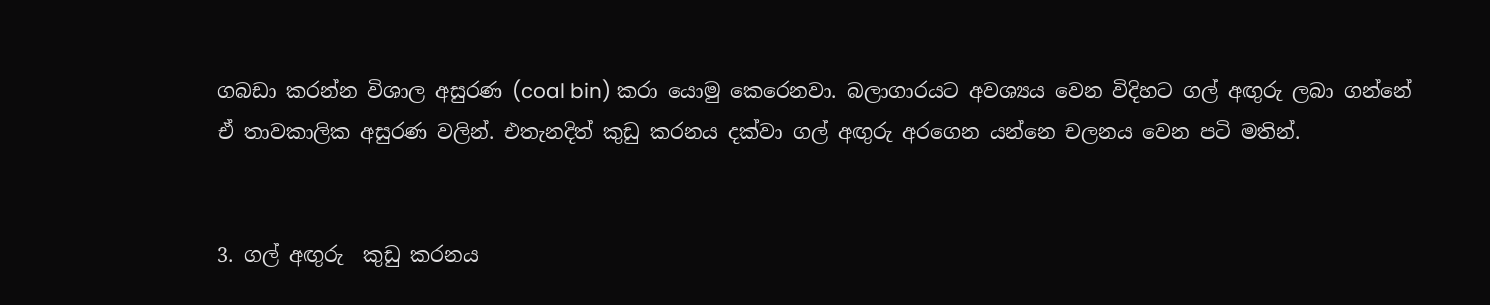ගබඩා කරන්න විශාල අසුරණ (coal bin) කරා යොමු කෙරෙනවා. බලාගාරයට අවශ්‍යය වෙන විදිහට ගල් අඟුරු ලබා ගන්නේ ඒ තාවකාලික අසුරණ වලින්. එතැනදිත් කුඩු කරනය දක්වා ගල් අඟුරු අරගෙන යන්නෙ චලනය වෙන පටි මතින්.


3. ගල් අඟුරු  කුඩු කරනය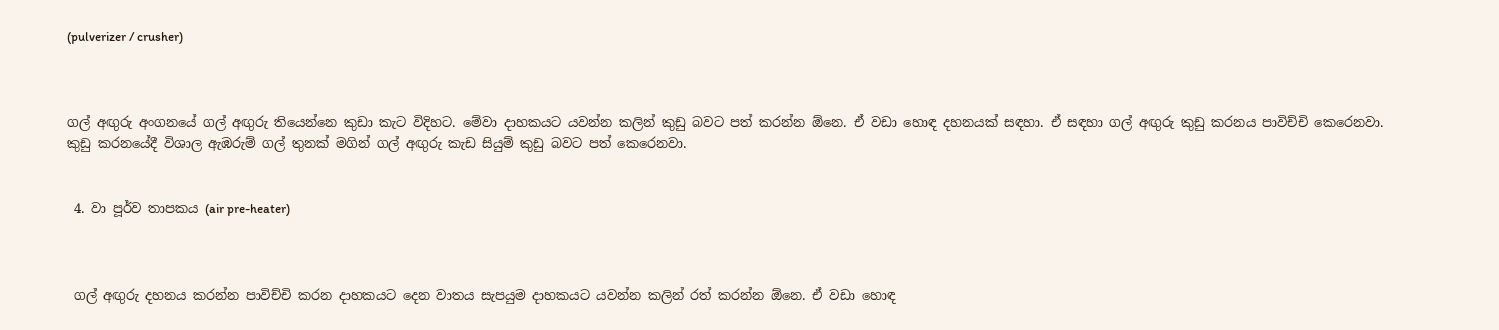(pulverizer / crusher)



ගල් අඟුරු අංගනයේ ගල් අඟුරු තියෙන්නෙ කුඩා කැට විදිහට. මේවා දාහකයට යවන්න කලින් කුඩු බවට පත් කරන්න ඕනෙ. ඒ වඩා හොඳ දහනයක් සඳහා. ඒ සඳහා ගල් අඟුරු කුඩු කරනය පාවිච්චි කෙරෙනවා. කුඩු කරනයේදී විශාල ඇඹරුම් ගල් තුනක් මගින් ගල් අඟුරු කැඩ සියුම් කුඩු බවට පත් කෙරෙනවා.


 4. වා පූර්ව තාපකය (air pre-heater)



 ගල් අඟුරු දහනය කරන්න පාවිච්චි කරන දාහකයට දෙන වාතය සැපයුම දාහකයට යවන්න කලින් රත් කරන්න ඕනෙ. ඒ වඩා හොඳ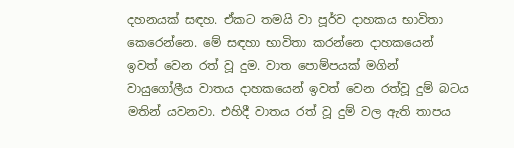දහනයක් සඳහ. ඒකට තමයි වා පූර්ව දාහකය භාවිතා කෙරෙන්නෙ. මේ සඳහා භාවිතා කරන්නෙ දාහකයෙන් ඉවත් වෙන රත් වූ දුම. වාත පොම්පයක් මගින් වායුගෝලීය වාතය දාහකයෙන් ඉවත් වෙන රත්වූ දුම් බටය මතින් යවනවා. එහිදී වාතය රත් වූ දුම් වල ඇති තාපය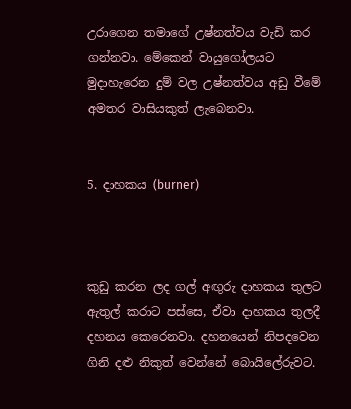උරාගෙන තමාගේ උෂ්නත්වය වැඩි කර ගන්නවා. මේකෙන් වායුගෝලයට මුදාහැරෙන දුම් වල උෂ්නත්වය අඩු වීමේ අමතර වාසියකුත් ලැබෙනවා.


5. දාහකය (burner)



කුඩු කරන ලද ගල් අඟුරු දාහකය තුලට ඇතුල් කරාට පස්සෙ, ඒවා දාහකය තුලදී දහනය කෙරෙනවා. දහනයෙන් නිපදවෙන ගිනි දළු නිකුත් වෙන්නේ බොයිලේරුවට.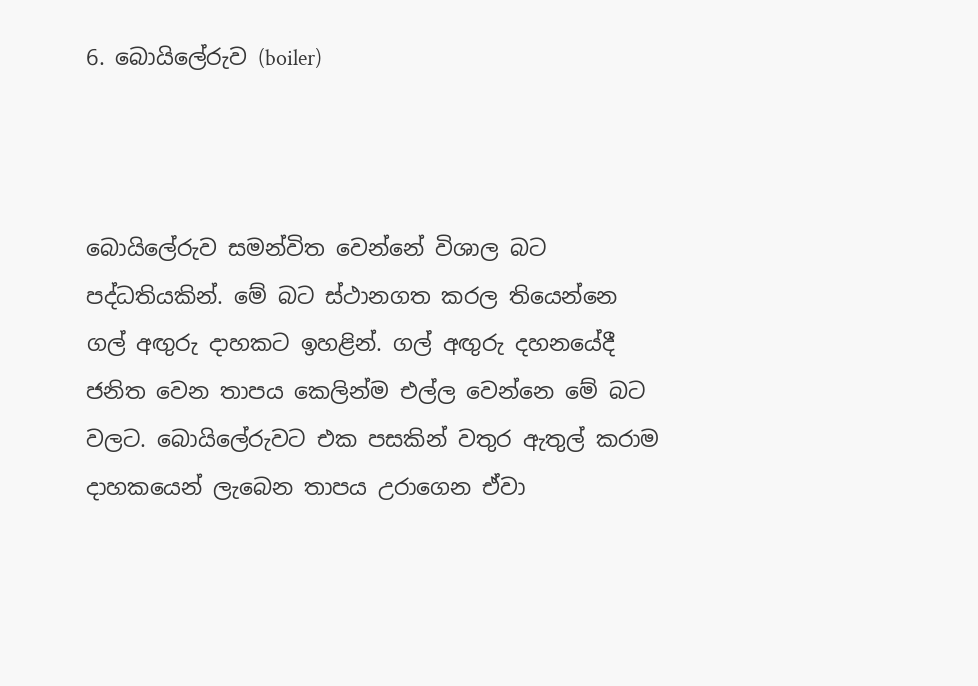6. බොයිලේරුව (boiler)



බොයිලේරුව සමන්විත වෙන්නේ විශාල බට පද්ධතියකින්. මේ බට ස්ථානගත කරල තියෙන්නෙ ගල් අඟුරු දාහකට ඉහළින්. ගල් අඟුරු දහනයේදී ජනිත වෙන තාපය කෙලින්ම එල්ල වෙන්නෙ මේ බට වලට. බොයිලේරුවට එක පසකින් වතුර ඇතුල් කරාම දාහකයෙන් ලැබෙන තාපය උරාගෙන ඒවා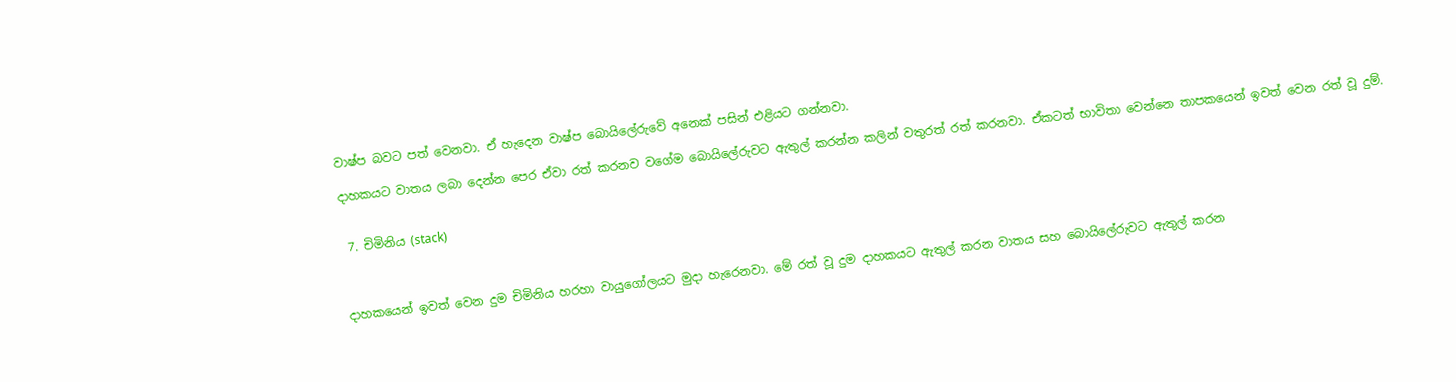වාෂ්ප බවට පත් වෙනවා. ඒ හැදෙන වාෂ්ප බොයිලේරුවේ අනෙක් පසින් එළියට ගන්නවා.

දාහකයට වාතය ලබා දෙන්න පෙර ඒවා රත් කරනව වගේම බොයිලේරුවට ඇතුල් කරන්න කලින් වතුරත් රත් කරනවා. ඒකටත් භාවිතා වෙන්නෙ තාපකයෙන් ඉවත් වෙන රත් වූ දුම්.


 7. චිමිනිය (stack)



දාහකයෙන් ඉවත් වෙන දුම චිමිනිය හරහා වායුගෝලයට මුදා හැරෙනවා. මේ රත් වූ දුම දාහකයට ඇතුල් කරන වාතය සහ බොයිලේරුවට ඇතුල් කරන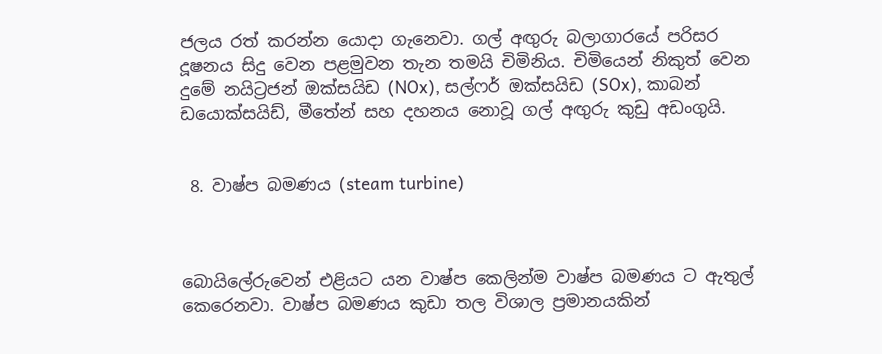ජලය රත් කරන්න යොදා ගැනෙවා. ගල් අඟුරු බලාගාරයේ පරිසර දූෂනය සිදු වෙන පළමුවන තැන තමයි චිමිනිය. චිමියෙන් නිකුත් වෙන දුමේ නයිට්‍රජන් ඔක්සයිඩ (NOx), සල්ෆර් ඔක්සයිඩ (SOx), කාබන් ඩයොක්සයිඩ්, මීතේන් සහ දහනය නොවූ ගල් අඟුරු කුඩු අඩංගුයි.


 8. වාෂ්ප බමණය (steam turbine)



බොයිලේරුවෙන් එළියට යන වාෂ්ප කෙලින්ම වාෂ්ප බමණය ට ඇතුල් කෙරෙනවා. වාෂ්ප බමණය කුඩා තල විශාල ප්‍රමානයකින්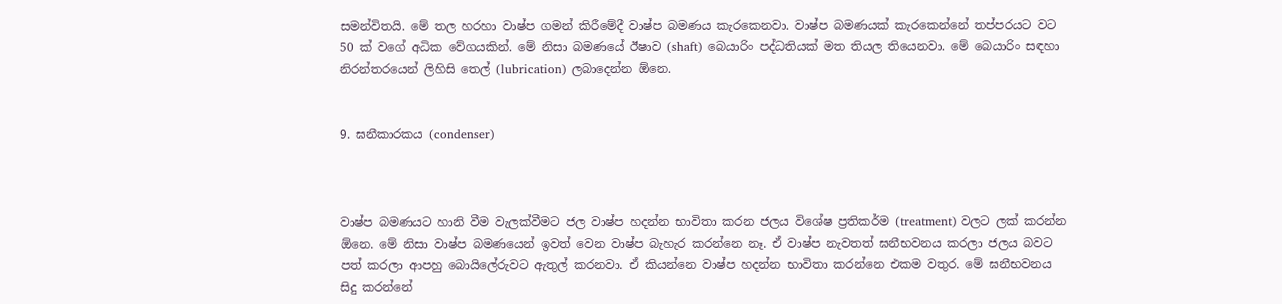සමන්විතයි. මේ තල හරහා වාෂ්ප ගමන් කිරීමේදී වාෂ්ප බමණය කැරකෙනවා. වාෂ්ප බමණයක් කැරකෙන්නේ තප්පරයට වට 50 ක් වගේ අධික වේගයකින්. මේ නිසා බමණයේ ඊෂාව (shaft) බෙයාරිං පද්ධතියක් මත තියල තියෙනවා. මේ බෙයාරිං සඳහා නිරන්තරයෙන් ලිහිසි තෙල් (lubrication) ලබාදෙන්න ඕනෙ.


9. ඝනීකාරකය (condenser)



වාෂ්ප බමණයට හානි වීම වැලක්වීමට ජල වාෂ්ප හදන්න භාවිතා කරන ජලය විශේෂ ප්‍රතිකර්ම (treatment) වලට ලක් කරන්න ඕනෙ. මේ නිසා වාෂ්ප බමණයෙන් ඉවත් වෙන වාෂ්ප බැහැර කරන්නෙ නෑ. ඒ වාෂ්ප නැවතත් ඝනීභවනය කරලා ජලය බවට පත් කරලා ආපහු බොයිලේරුවට ඇතුල් කරනවා. ඒ කියන්නෙ වාෂ්ප හදන්න භාවිතා කරන්නෙ එකම වතුර. මේ ඝනීභවනය සිදු කරන්නේ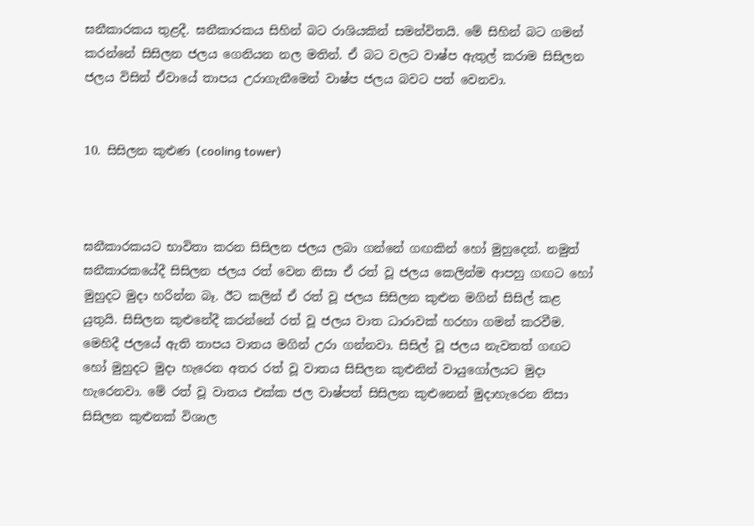ඝනීකාරකය තුළදී. ඝනීකාරකය සිහින් බට රාශියකින් සමන්විතයි. මේ සිහින් බට ගමන් කරන්නේ සිසිලන ජලය ගෙනියන නල මතින්. ඒ බට වලට වාෂ්ප ඇතුල් කරාම සිසිලන ජලය විසින් ඒවායේ තාපය උරාගැනීමෙන් වාෂ්ප ජලය බවට පත් වෙනවා.


10. සිසිලන කුළුණ (cooling tower)



ඝනීකාරකයට භාවිතා කරන සිසිලන ජලය ලබා ගන්නේ ගඟකින් හෝ මුහුදෙන්. නමුත් ඝනීකාරකයේදී සිසිලන ජලය රත් වෙන නිසා ඒ රත් වූ ජලය කෙලින්ම ආපහු ගඟට හෝ මුහුදට මුදා හරින්න බෑ. ඊට කලින් ඒ රත් වූ ජලය සිසිලන කුළුන මගින් සිසිල් කළ යුතුයි. සිසිලන කුළුනේදී කරන්නේ රත් වූ ජලය වාත ධාරාවක් හරහා ගමන් කරවීම. මෙහිදී ජලයේ ඇති තාපය වාතය මගින් උරා ගන්නවා. සිසිල් වූ ජලය නැවතත් ගඟට හෝ මුහුදට මුදා හැරෙන අතර රත් වූ වාතය සිසිලන කුළුනින් වායුගෝලයට මුදා හැරෙනවා. මේ රත් වූ වාතය එක්ක ජල වාෂ්පත් සිසිලන කුළුනෙන් මුදාහැරෙන නිසා සිසිලන කුළුනක් විශාල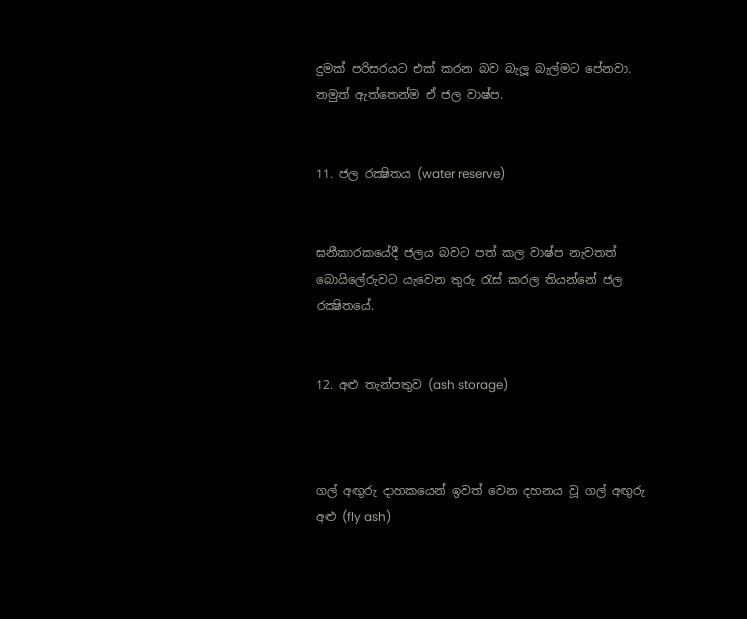දුමක් පරිසරයට එක් කරන බව බැලූ බැල්මට පේනවා. නමුත් ඇත්තෙන්ම ඒ ජල වාෂ්ප.


11. ජල රක්‍ෂිතය (water reserve)


ඝනීකාරකයේදී ජලය බවට පත් කල වාෂ්ප නැවතත් බොයිලේරුවට යැවෙන තුරු රැස් කරල තියන්නේ ජල රක්‍ෂිතයේ.


12. අළු තැන්පතුව (ash storage)



ගල් අඟුරු දාහකයෙන් ඉවත් වෙන දහනය වූ ගල් අඟුරු අළු (fly ash)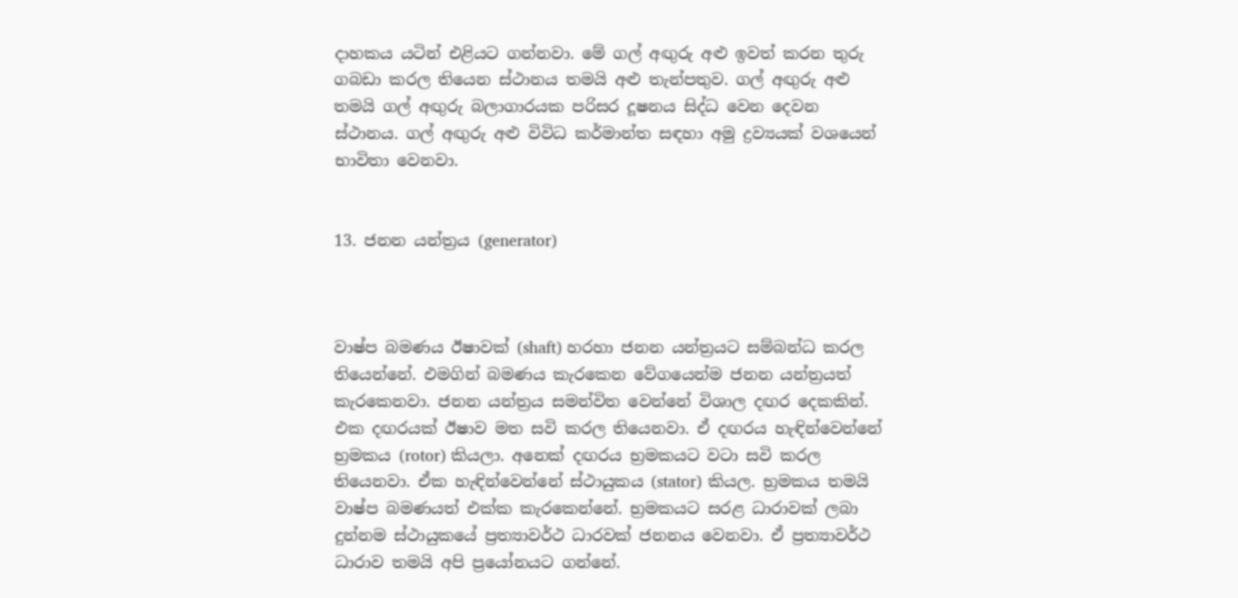දාහකය යටින් එළියට ගන්නවා. මේ ගල් අඟුරු අළු ඉවත් කරන තුරු ගබඩා කරල තියෙන ස්ථානය තමයි අළු තැන්පතුව. ගල් අඟුරු අළු තමයි ගල් අඟුරු බලාගාරයක පරිසර දූෂනය සිද්ධ වෙන දෙවන ස්ථානය. ගල් අඟුරු අළු විවිධ කර්මාන්ත සඳහා අමු ද්‍රව්‍යයක් වශයෙන් භාවිතා වෙනවා.


13. ජනන යන්ත්‍රය (generator)



වාෂ්ප බමණය ඊෂාවක් (shaft) හරහා ජනන යන්ත්‍රයට සම්බන්ධ කරල තියෙන්නේ. එමගින් බමණය කැරකෙන වේගයෙන්ම ජනන යන්ත්‍රයත් කැරකෙනවා. ජනන යන්ත්‍රය සමන්විත වෙන්නේ විශාල දඟර දෙකකින්. එක දඟරයක් ඊෂාව මත සවි කරල තියෙනවා. ඒ දඟරය හැඳින්වෙන්නේ භ්‍රමකය (rotor) කියලා. අනෙක් දඟරය භ්‍රමකයට වටා සවි කරල තියෙනවා. ඒක හැඳින්වෙන්නේ ස්ථායුකය (stator) කියල. භ්‍රමකය තමයි වාෂ්ප බමණයත් එක්ක කැරකෙන්නේ. භ්‍රමකයට සරළ ධාරාවක් ලබා දුන්නම ස්ථායුකයේ ප්‍රත්‍යාවර්ථ ධාරවක් ජනනය වෙනවා. ඒ ප්‍රත්‍යාවර්ථ ධාරාව තමයි අපි ප්‍රයෝනයට ගන්නේ.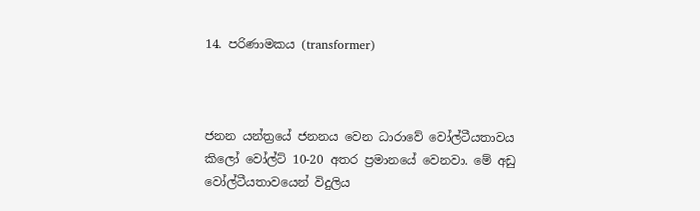14. පරිණාමකය (transformer)



ජනන යන්ත්‍රයේ ජනනය වෙන ධාරාවේ වෝල්ටීයතාවය කිලෝ වෝල්ට් 10-20 අතර ප්‍රමානයේ වෙනවා. මේ අඩු වෝල්ටීයතාවයෙන් විදුලිය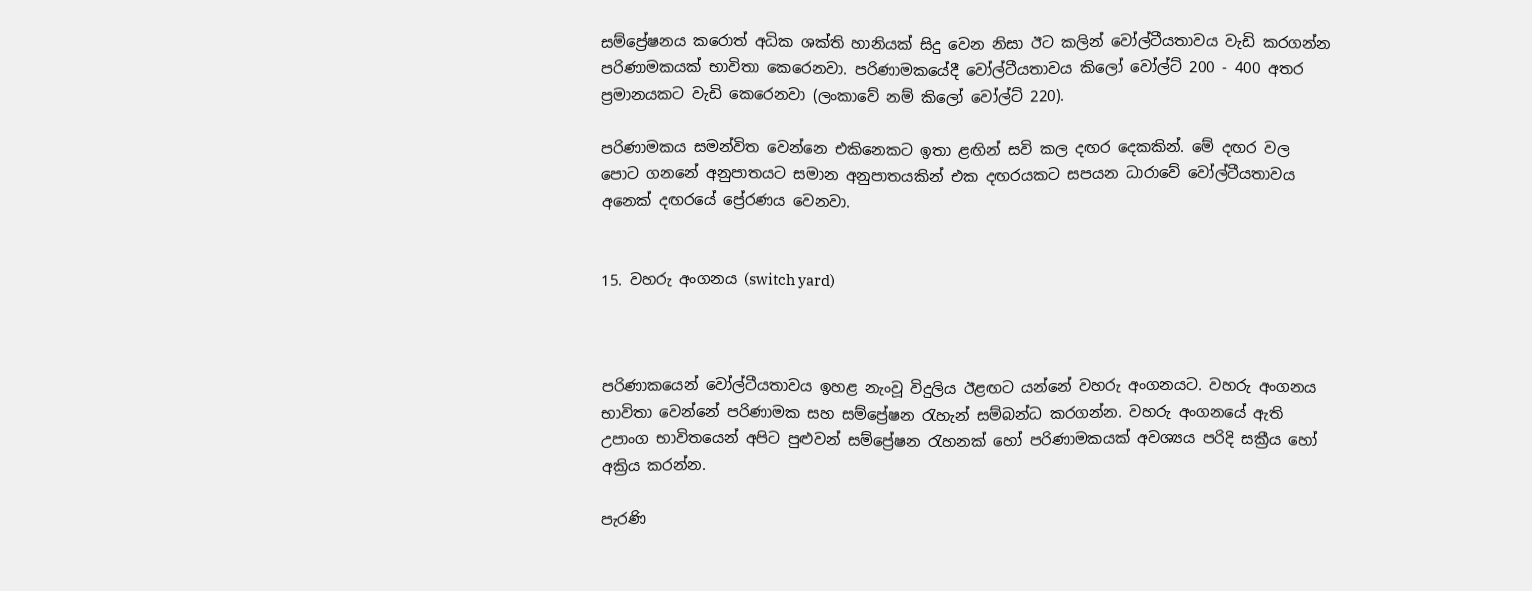සම්ප්‍රේෂනය කරොත් අධික ශක්ති හානියක් සිදු වෙන නිසා ඊට කලින් වෝල්ටීයතාවය වැඩි කරගන්න පරිණාමකයක් භාවිතා කෙරෙනවා. පරිණාමකයේදී වෝල්ටීයතාවය කිලෝ වෝල්ට් 200 - 400 අතර ප්‍රමානයකට වැඩි කෙරෙනවා (ලංකාවේ නම් කිලෝ වෝල්ට් 220).

පරිණාමකය සමන්විත වෙන්නෙ එකිනෙකට ඉතා ළඟින් සවි කල දඟර දෙකකින්. මේ දඟර වල පොට ගනනේ අනුපාතයට සමාන අනුපාතයකින් එක දඟරයකට සපයන ධාරාවේ වෝල්ටීයතාවය අනෙක් දඟරයේ ප්‍රේරණය වෙනවා.


15. වහරු අංගනය (switch yard)



පරිණාකයෙන් වෝල්ටීයතාවය ඉහළ නැංවූ විදුලිය ඊළඟට යන්නේ වහරු අංගනයට. වහරු අංගනය භාවිතා වෙන්නේ පරිණාමක සහ සම්ප්‍රේෂන රැහැන් සම්බන්ධ කරගන්න. වහරු අංගනයේ ඇති උපාංග භාවිතයෙන් අපිට පුළුවන් සම්ප්‍රේෂන රැහනක් හෝ පරිණාමකයක් අවශ්‍යය පරිදි සක්‍රීය හෝ අක්‍රිය කරන්න.

පැරණි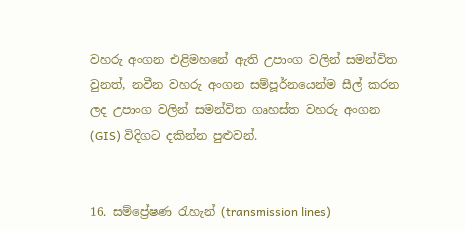වහරු අංගන එළිමහනේ ඇති උපාංග වලින් සමන්විත වුනත්, නවීන වහරු අංගන සම්පූර්නයෙන්ම සීල් කරන ලද උපාංග වලින් සමන්විත ගෘහස්ත වහරු අංගන (GIS) විදිගට දකින්න පුළුවන්.


16. සම්ප්‍රේෂණ රැහැන් (transmission lines)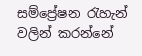සම්ප්‍රේෂන රැහැන් වලින් කරන්නේ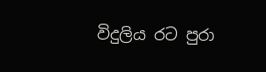විදුලිය රට පුරා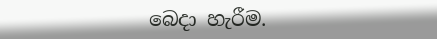බෙදා හැරීම.